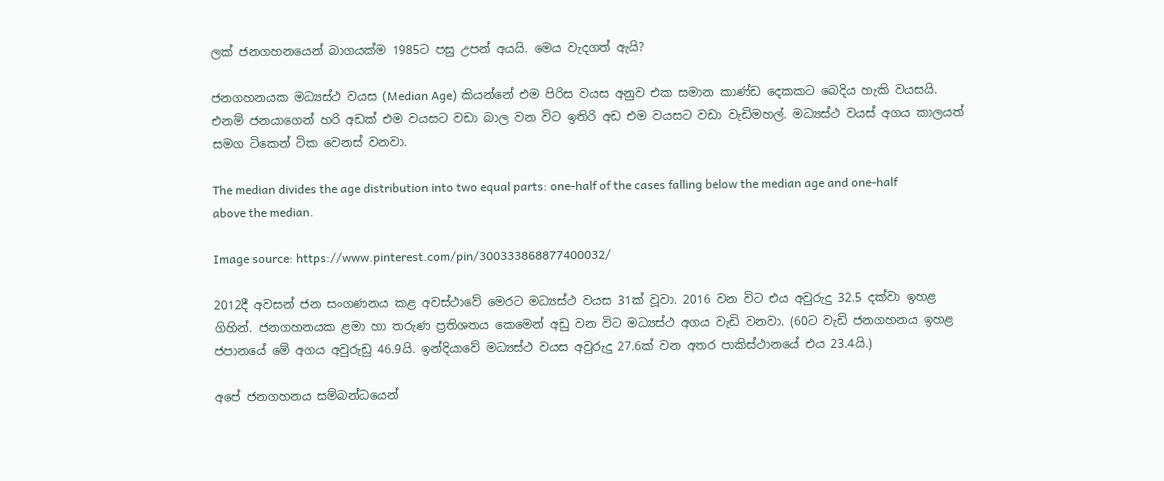ලක් ජනගහනයෙන් බාගයක්ම 1985ට පසු උපන් අයයි. මෙය වැදගත් ඇයි?

ජනගහනයක මධ්‍යස්ථ වයස (Median Age) කියන්නේ එම පිරිස වයස අනුව එක සමාන කාණ්ඩ දෙකකට බෙදිය හැකි වයසයි. එනම් ජනයාගෙන් හරි අඩක් එම වයසට වඩා බාල වන විට ඉතිරි අඩ එම වයසට වඩා වැඩිමහල්. මධ්‍යස්ථ වයස් අගය කාලයත් සමග ටිකෙන් ටික වෙනස් වනවා.

The median divides the age distribution into two equal parts: one-half of the cases falling below the median age and one-half above the median.

Image source: https://www.pinterest.com/pin/300333868877400032/

2012දී අවසන් ජන සංගණනය කළ අවස්ථාවේ මෙරට මධ්‍යස්ථ වයස 31ක් වූවා. 2016 වන විට එය අවුරුදු 32.5 දක්වා ඉහළ ගිහින්. ජනගහනයක ළමා හා තරුණ ප්‍රතිශතය කෙමෙන් අඩු වන විට මධ්‍යස්ථ අගය වැඩි වනවා. (60ට වැඩි ජනගහනය ඉහළ ජපානයේ මේ අගය අවුරුඩු 46.9යි. ඉන්දියාවේ මධ්‍යස්ථ වයස අවුරුදු 27.6ක් වන අතර පාකිස්ථානයේ එය 23.4යි.)

අපේ ජනගහනය සම්බන්ධයෙන්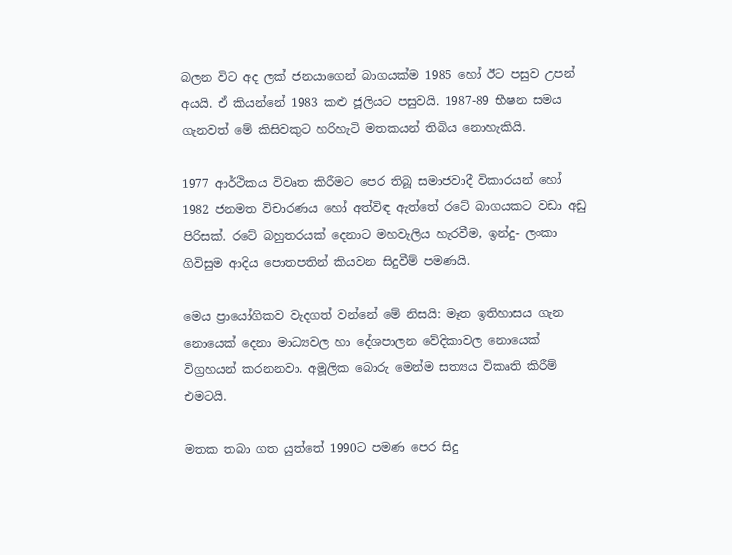බලන විට අද ලක් ජනයාගෙන් බාගයක්ම 1985 හෝ ඊට පසුව උපන් අයයි. ඒ කියන්නේ 1983 කළු ජූලියට පසුවයි. 1987-89 භීෂන සමය ගැනවත් මේ කිසිවකුට හරිහැටි මතකයන් තිබිය නොහැකියි.

1977 ආර්ථිකය විවෘත කිරීමට පෙර තිබූ සමාජවාදී විකාරයන් හෝ 1982 ජනමත විචාරණය හෝ අත්විඳ ඇත්තේ රටේ බාගයකට වඩා අඩු පිරිසක්. රටේ බහුතරයක් දෙනාට මහවැලිය හැරවීම, ඉන්දු- ලංකා ගිවිසුම ආදිය පොතපතින් කියවන සිදුවීම් පමණයි.

මෙය ප්‍රායෝගිකව වැදගත් වන්නේ මේ නිසයි: මෑත ඉතිහාසය ගැන නොයෙක් දෙනා මාධ්‍යවල හා දේශපාලන වේදිකාවල නොයෙක් විග්‍රහයන් කරනනවා. අමූලික බොරු මෙන්ම සත්‍යය විකෘති කිරීම් එමටයි.

මතක තබා ගත යුත්තේ 1990ට පමණ පෙර සිදු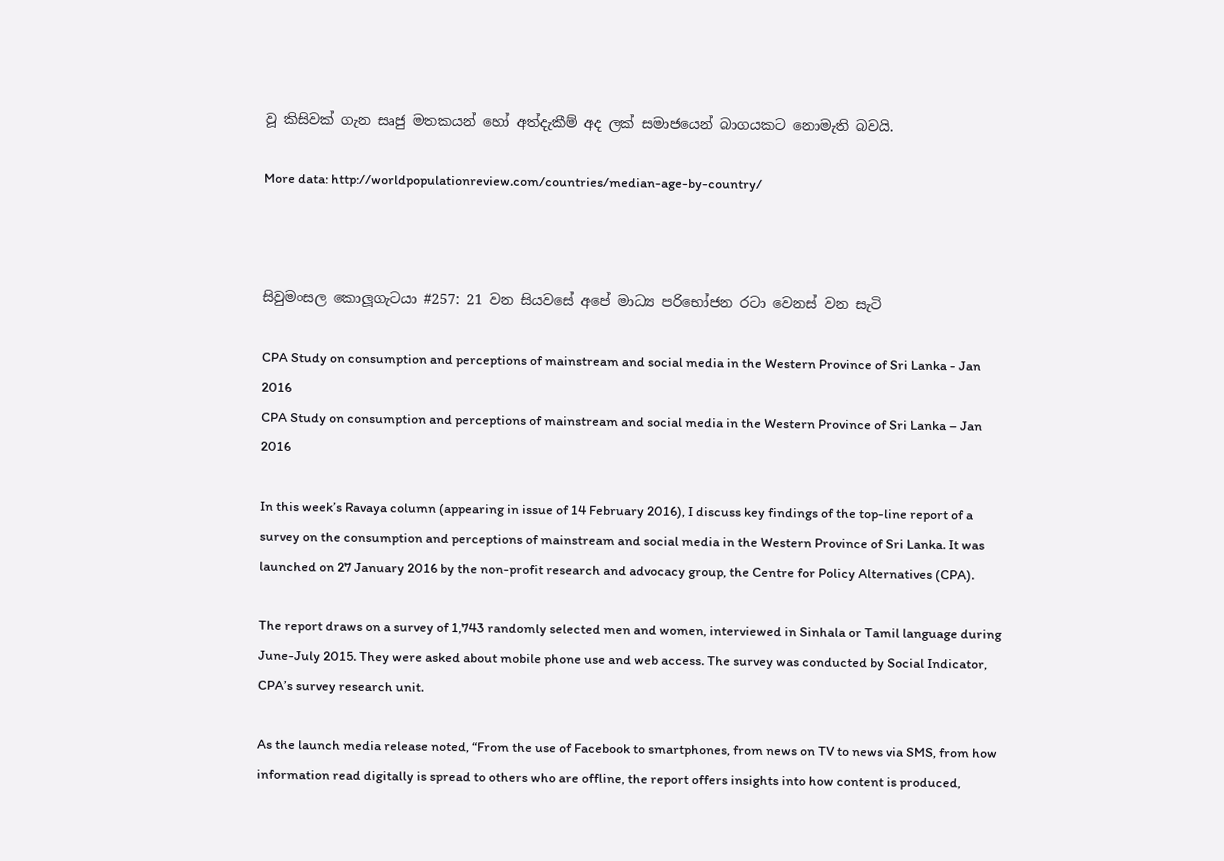වූ කිසිවක් ගැන සෘජු මතකයන් හෝ අත්දැකීම් අද ලක් සමාජයෙන් බාගයකට නොමැති බවයි.

More data: http://worldpopulationreview.com/countries/median-age-by-country/



සිවුමංසල කොලූගැටයා #257: 21 වන සියවසේ අපේ මාධ්‍ය පරිභෝජන රටා වෙනස් වන සැටි

CPA Study on consumption and perceptions of mainstream and social media in the Western Province of Sri Lanka - Jan 2016
CPA Study on consumption and perceptions of mainstream and social media in the Western Province of Sri Lanka – Jan 2016

In this week’s Ravaya column (appearing in issue of 14 February 2016), I discuss key findings of the top-line report of a survey on the consumption and perceptions of mainstream and social media in the Western Province of Sri Lanka. It was launched on 27 January 2016 by the non-profit research and advocacy group, the Centre for Policy Alternatives (CPA).

The report draws on a survey of 1,743 randomly selected men and women, interviewed in Sinhala or Tamil language during June-July 2015. They were asked about mobile phone use and web access. The survey was conducted by Social Indicator, CPA’s survey research unit.

As the launch media release noted, “From the use of Facebook to smartphones, from news on TV to news via SMS, from how information read digitally is spread to others who are offline, the report offers insights into how content is produced,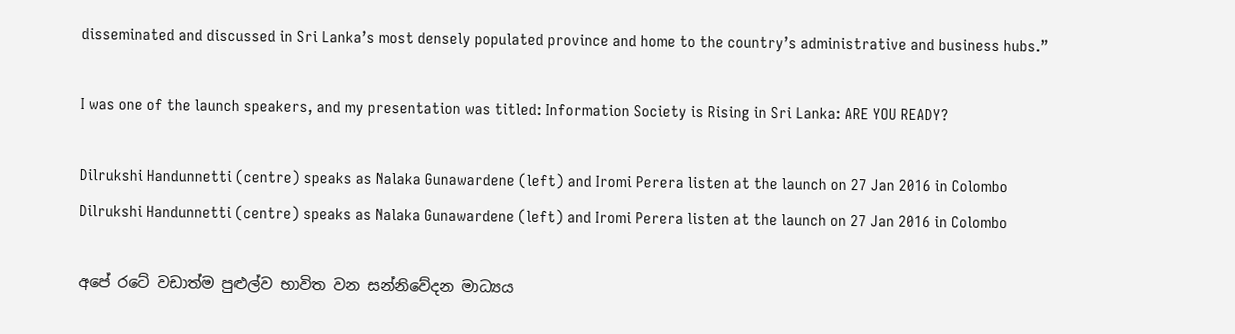disseminated and discussed in Sri Lanka’s most densely populated province and home to the country’s administrative and business hubs.”

I was one of the launch speakers, and my presentation was titled: Information Society is Rising in Sri Lanka: ARE YOU READY?

Dilrukshi Handunnetti (centre) speaks as Nalaka Gunawardene (left) and Iromi Perera listen at the launch on 27 Jan 2016 in Colombo
Dilrukshi Handunnetti (centre) speaks as Nalaka Gunawardene (left) and Iromi Perera listen at the launch on 27 Jan 2016 in Colombo

අපේ රටේ වඩාත්ම පුළුල්ව භාවිත වන සන්නිවේදන මාධ්‍යය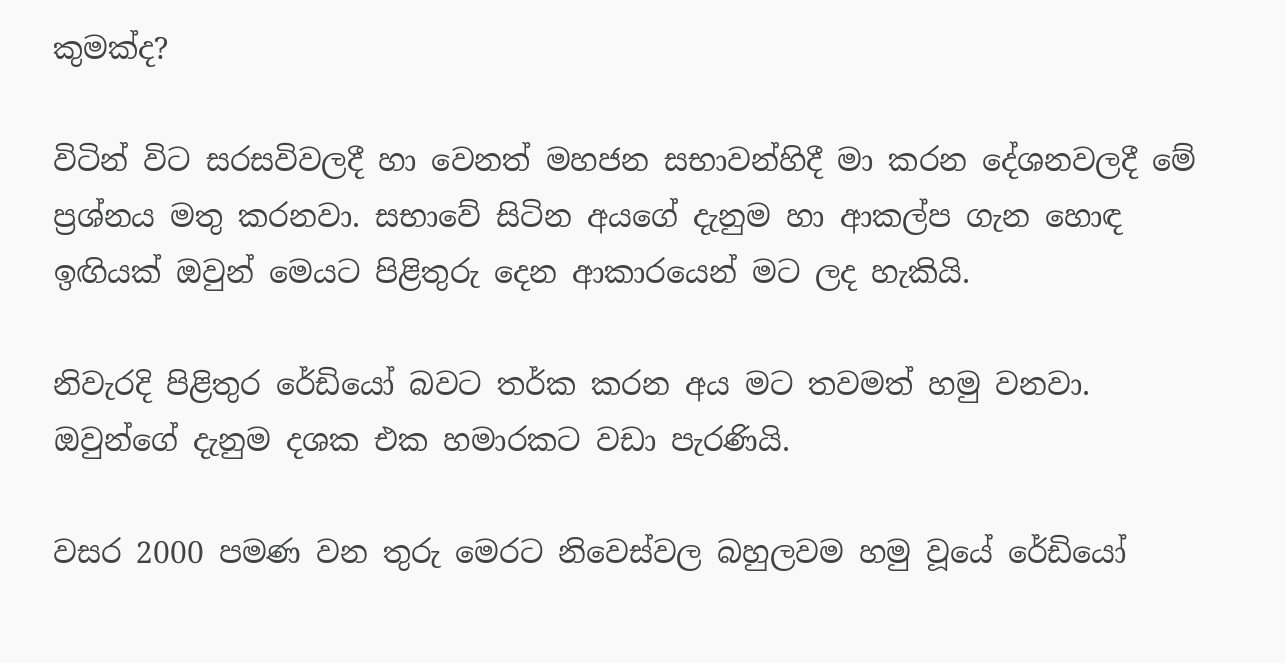කුමක්ද?

විටින් විට සරසවිවලදී හා වෙනත් මහජන සභාවන්හිදී මා කරන දේශනවලදී මේ ප්‍රශ්නය මතු කරනවා. සභාවේ සිටින අයගේ දැනුම හා ආකල්ප ගැන හොඳ ඉඟියක් ඔවුන් මෙයට පිළිතුරු දෙන ආකාරයෙන් මට ලද හැකියි.

නිවැරදි පිළිතුර රේඩියෝ බවට තර්ක කරන අය මට තවමත් හමු වනවා. ඔවුන්ගේ දැනුම දශක එක හමාරකට වඩා පැරණියි.

වසර 2000 පමණ වන තුරු මෙරට නිවෙස්වල බහුලවම හමු වූයේ රේඩියෝ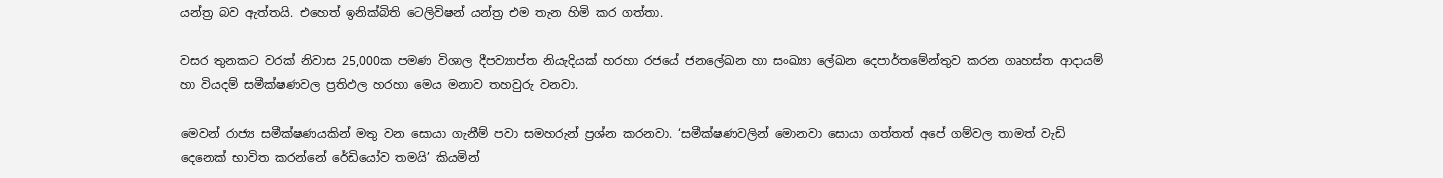යන්ත්‍ර බව ඇත්තයි. එහෙත් ඉනික්බිති ටෙලිවිෂන් යන්ත්‍ර එම තැන හිමි කර ගත්තා.

වසර තුනකට වරක් නිවාස 25,000ක පමණ විශාල දීපව්‍යාප්ත නියැදියක් හරහා රජයේ ජනලේඛන හා සංඛ්‍යා ලේඛන දෙපාර්තමේන්තුව කරන ගෘහස්ත ආදායම් හා වියදම් සමීක්ෂණවල ප්‍රතිඵල හරහා මෙය මනාව තහවුරු වනවා.

මෙවන් රාජ්‍ය සමීක්ෂණයකින් මතු වන සොයා ගැනීම් පවා සමහරුන් ප්‍රශ්න කරනවා. ‘සමීක්ෂණවලින් මොනවා සොයා ගත්තත් අපේ ගම්වල තාමත් වැඩි දෙනෙක් භාවිත කරන්නේ රේඩියෝව තමයි’ කියමින්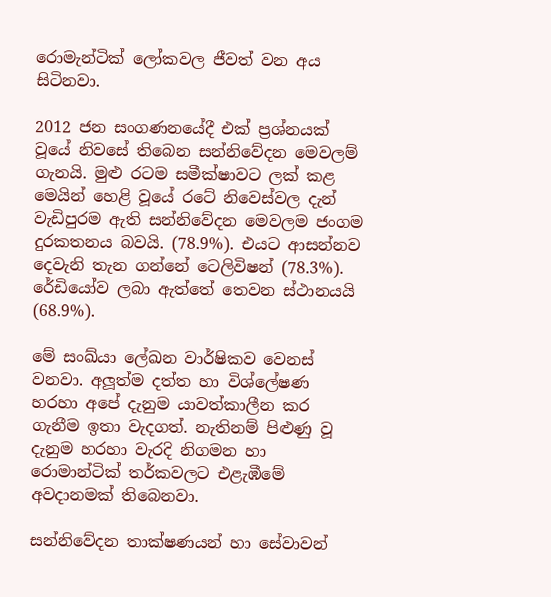රොමැන්ටික් ලෝකවල ජීවත් වන අය සිටිනවා.

2012 ජන සංගණනයේදී එක් ප්‍රශ්නයක් වූයේ නිවසේ තිබෙන සන්නිවේදන මෙවලම් ගැනයි. මුළු රටම සමීක්ෂාවට ලක් කළ මෙයින් හෙළි වූයේ රටේ නිවෙස්වල දැන් වැඩිපුරම ඇති සන්නිවේදන මෙවලම ජංගම දුරකතනය බවයි. (78.9%). එයට ආසන්නව දෙවැනි තැන ගන්නේ ටෙලිවිෂන් (78.3%). රේඩියෝව ලබා ඇත්තේ තෙවන ස්ථානයයි (68.9%).

මේ සංඛ්යා ලේඛන වාර්ෂිකව වෙනස් වනවා. අලූත්ම දත්ත හා විශ්ලේෂණ හරහා අපේ දැනුම යාවත්කාලීන කර ගැනීම ඉතා වැදගත්. නැතිනම් පිළුණු වූ දැනුම හරහා වැරදි නිගමන හා රොමාන්ටික් තර්කවලට එළැඹීමේ අවදානමක් තිබෙනවා.

සන්නිවේදන තාක්ෂණයන් හා සේවාවන්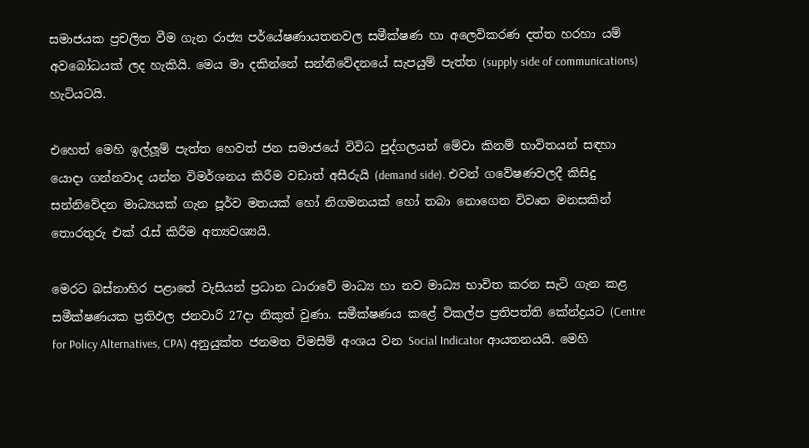සමාජයක ප්‍රචලිත වීම ගැන රාජ්‍ය පර්යේෂණායතනවල සමීක්ෂණ හා අලෙවිකරණ දත්ත හරහා යම් අවබෝධයක් ලද හැකියි. මෙය මා දකින්නේ සන්නිවේදනයේ සැපයුම් පැත්ත (supply side of communications) හැටියටයි.

එහෙත් මෙහි ඉල්ලූම් පැත්ත හෙවත් ජන සමාජයේ විවිධ පුද්ගලයන් මේවා කිනම් භාවිතයන් සඳහා යොදා ගන්නවාද යන්න විමර්ශනය කිරීම වඩාත් අසීරුයි (demand side). එවන් ගවේෂණවලදී කිසිදු සන්නිවේදන මාධ්‍යයක් ගැන පූර්ව මතයක් හෝ නිගමනයක් හෝ තබා නොගෙන විවෘත මනසකින් තොරතුරු එක් රැස් කිරීම අත්‍යවශ්‍යයි.

මෙරට බස්නාහිර පළාතේ වැසියන් ප්‍රධාන ධාරාවේ මාධ්‍ය හා නව මාධ්‍ය භාවිත කරන සැටි ගැන කළ සමීක්ෂණයක ප්‍රතිඵල ජනවාරි 27දා නිකුත් වුණා. සමීක්ෂණය කළේ විකල්ප ප්‍රතිපත්ති කේන්ද්‍රයට (Centre for Policy Alternatives, CPA) අනුයුක්ත ජනමත විමසීම් අංශය වන Social Indicator ආයතනයයි. මෙහි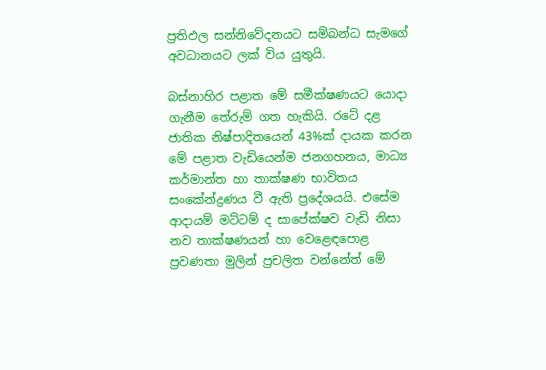ප්‍රතිඵල සන්නිවේදනයට සම්බන්ධ සැමගේ අවධානයට ලක් විය යුතුයි.

බස්නාහිර පළාත මේ සමීක්ෂණයට යොදා ගැනීම තේරුම් ගත හැකියි. රටේ දළ ජාතික නිෂ්පාදිතයෙන් 43%ක් දායක කරන මේ පළාත වැඩියෙන්ම ජනගහනය, මාධ්‍ය කර්මාන්ත හා තාක්ෂණ භාවිතය සංකේන්ද්‍රණය වී ඇති ප්‍රදේශයයි. එසේම ආදායම් මට්ටම් ද සාපේක්ෂව වැඩි නිසා නව තාක්ෂණයන් හා වෙළෙඳපොළ ප්‍රවණතා මුලින් ප්‍රචලිත වන්නේත් මේ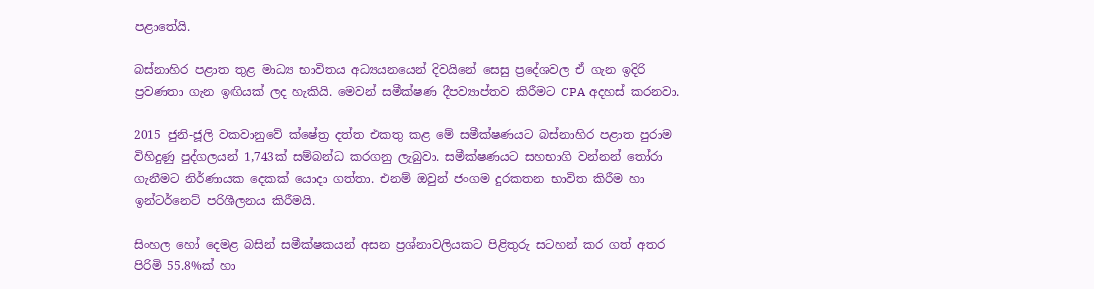පළාතේයි.

බස්නාහිර පළාත තුළ මාධ්‍ය භාවිතය අධ්‍යයනයෙන් දිවයිනේ සෙසු ප්‍රදේශවල ඒ ගැන ඉදිරි ප්‍රවණතා ගැන ඉඟියක් ලද හැකියි. මෙවන් සමීක්ෂණ දීපව්‍යාප්තව කිරීමට CPA අදහස් කරනවා.

2015 ජුනි-ජූලි වකවානුවේ ක්ෂේත්‍ර දත්ත එකතු කළ මේ සමීක්ෂණයට බස්නාහිර පළාත පුරාම විහිදුණු පුද්ගලයන් 1,743ක් සම්බන්ධ කරගනු ලැබුවා. සමීක්ෂණයට සහභාගි වන්නන් තෝරා ගැනීමට නිර්ණායක දෙකක් යොදා ගත්තා. එනම් ඔවුන් ජංගම දුරකතන භාවිත කිරීම හා ඉන්ටර්නෙට් පරිශීලනය කිරීමයි.

සිංහල හෝ දෙමළ බසින් සමීක්ෂකයන් අසන ප්‍රශ්නාවලියකට පිළිතුරු සටහන් කර ගත් අතර පිරිමි 55.8%ක් හා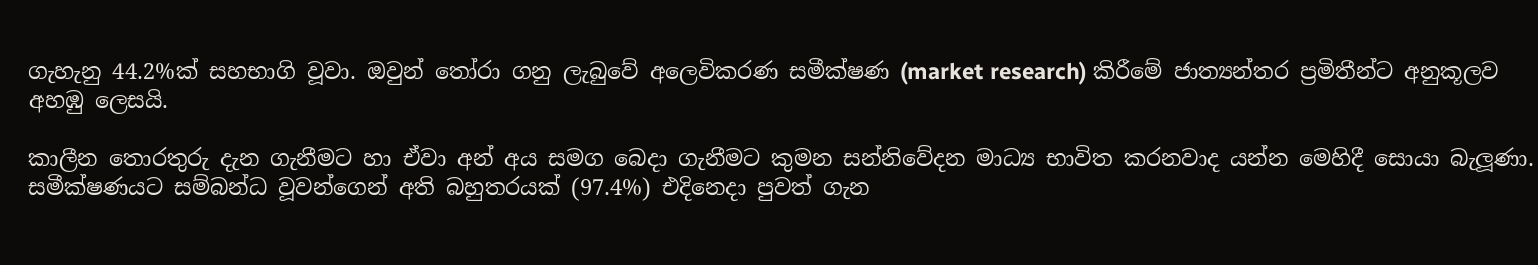ගැහැනු 44.2%ක් සහභාගි වූවා. ඔවුන් තෝරා ගනු ලැබුවේ අලෙවිකරණ සමීක්ෂණ (market research) කිරීමේ ජාත්‍යන්තර ප්‍රමිතීන්ට අනුකූලව අහඹු ලෙසයි.

කාලීන තොරතුරු දැන ගැනීමට හා ඒවා අන් අය සමග බෙදා ගැනීමට කුමන සන්නිවේදන මාධ්‍ය භාවිත කරනවාද යන්න මෙහිදී සොයා බැලූණා. සමීක්ෂණයට සම්බන්ධ වූවන්ගෙන් අති බහුතරයක් (97.4%) එදිනෙදා පුවත් ගැන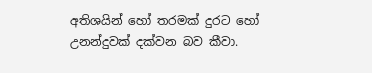අතිශයින් හෝ තරමක් දුරට හෝ උනන්දුවක් දක්වන බව කීවා.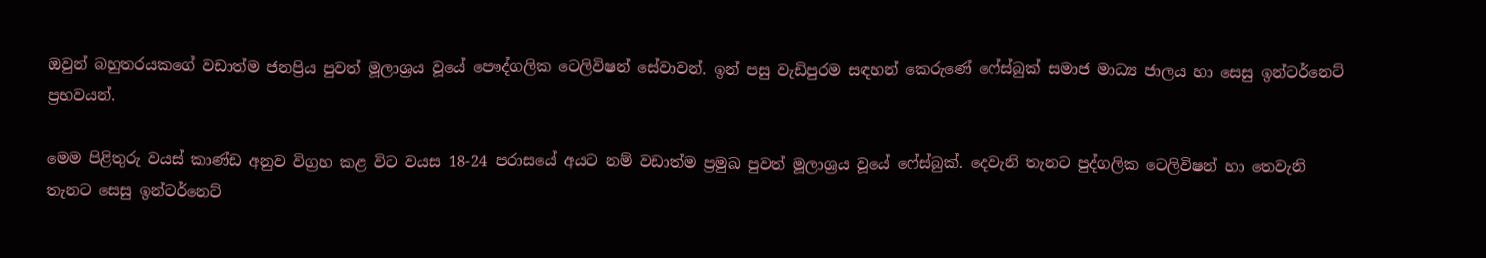ඔවුන් බහුතරයකගේ වඩාත්ම ජනප්‍රිය පුවත් මූලාශ්‍රය වූයේ පෞද්ගලික ටෙලිවිෂන් සේවාවන්. ඉන් පසු වැඩිපුරම සඳහන් කෙරුණේ ෆේස්බුක් සමාජ මාධ්‍ය ජාලය හා සෙසු ඉන්ටර්නෙට් ප්‍රභවයන්.

මෙම පිළිතුරු වයස් කාණ්ඩ අනුව විග්‍රහ කළ විට වයස 18-24 පරාසයේ අයට නම් වඩාත්ම ප්‍රමුඛ පුවත් මූලාශ්‍රය වූයේ ෆේස්බුක්. දෙවැනි තැනට පුද්ගලික ටෙලිවිෂන් හා තෙවැනි තැනට සෙසු ඉන්ටර්නෙට්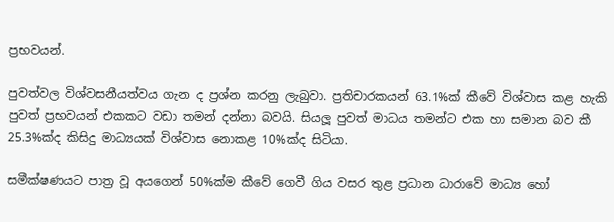ප්‍රභවයන්.

පුවත්වල විශ්වසනීයත්වය ගැන ද ප්‍රශ්න කරනු ලැබුවා. ප්‍රතිචාරකයන් 63.1%ක් කීවේ විශ්වාස කළ හැකි පුවත් ප්‍රභවයන් එකකට වඩා තමන් දන්නා බවයි. සියලූ පුවත් මාධය තමන්ට එක හා සමාන බව කී 25.3%ක්ද කිසිදු මාධ්‍යයක් විශ්වාස නොකළ 10%ක්ද සිටියා.

සමීක්ෂණයට පාත්‍ර වූ අයගෙන් 50%ක්ම කීවේ ගෙවී ගිය වසර තුළ ප්‍රධාන ධාරාවේ මාධ්‍ය හෝ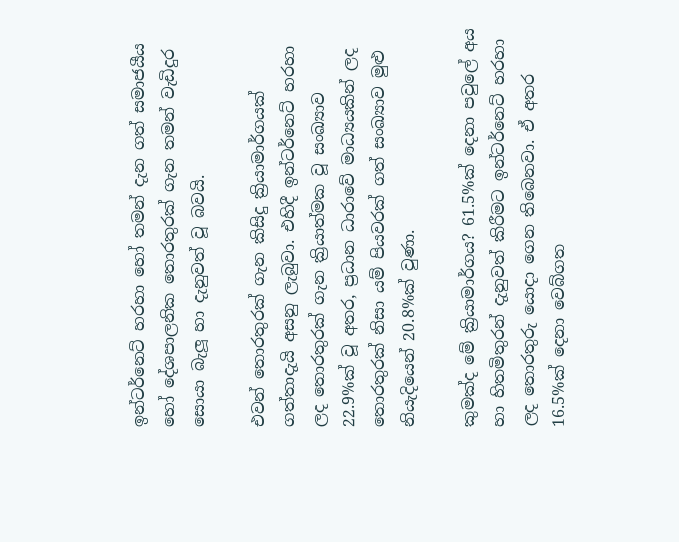ඉන්ටර්නෙට් හරහා හෝ තමන් දැන ගත් සමාජයීය හෝ දේශපාලනික තොරතුරක් ගැන තමන් වැඩිදුර සොයා බැලූ හා දැනුවත් වූ බවයි.

එවන් තොරතුරක් ගැන කිසිදු ක්‍රියාමාර්ගයක් ගත්තාදැයි අසනු ලැබුවා. එහිදී ඉන්ටර්නෙට් හරහා ලද තොරතුරක් ගැන ක්‍රියාත්මක වූ සංඛ්‍යාව 22.9%ක් වූ අතර, ප්‍රධාන ධාරාවේ මාධ්‍යයකින් ලද තොරතුරක් නිසා යම් පියවරක් ගත් සංඛ්‍යාව මුළු නියැදියෙන් 20.8%ක් වුණා.

කුමක්ද මේ ක්‍රියාමාර්ගය? 61.5%ක් දෙනා පවුලේ අය හා හිතමිතුරන් දැනුවත් කිරීමට ඉන්ටර්නෙට් හරහා ලද තොරතුරු යොදා ගෙන තිබෙනවා. ඒ අතර 16.5%ක් දෙනා වෙබ්ගත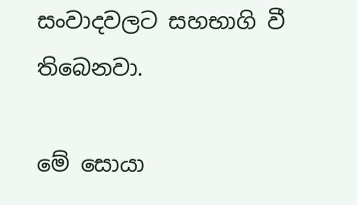සංවාදවලට සහභාගි වී තිබෙනවා.

මේ සොයා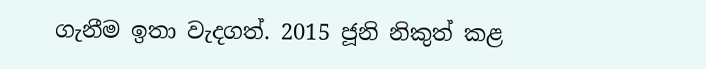ගැනීම ඉතා වැදගත්. 2015 ජූනි නිකුත් කළ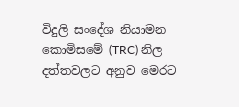විදුලි සංදේශ නියාමන කොමිසමේ (TRC) නිල දත්තවලට අනුව මෙරට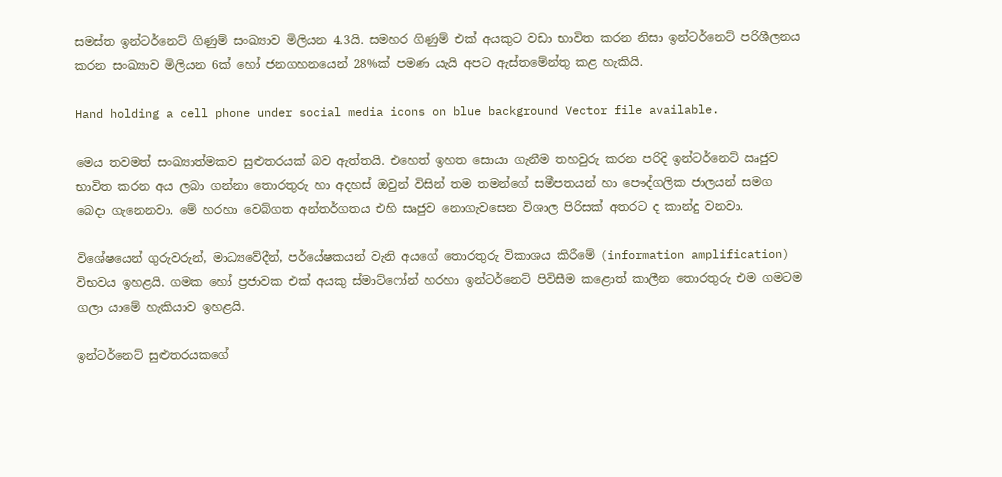සමස්ත ඉන්ටර්නෙට් ගිණුම් සංඛ්‍යාව මිලියන 4.3යි. සමහර ගිණුම් එක් අයකුට වඩා භාවිත කරන නිසා ඉන්ටර්නෙට් පරිශීලනය කරන සංඛ්‍යාව මිලියන 6ක් හෝ ජනගහනයෙන් 28%ක් පමණ යැයි අපට ඇස්තමේන්තු කළ හැකියි.

Hand holding a cell phone under social media icons on blue background Vector file available.

මෙය තවමත් සංඛ්‍යාත්මකව සුළුතරයක් බව ඇත්තයි. එහෙත් ඉහත සොයා ගැනීම තහවුරු කරන පරිදි ඉන්ටර්නෙට් ඍජුව භාවිත කරන අය ලබා ගන්නා තොරතුරු හා අදහස් ඔවුන් විසින් තම තමන්ගේ සමීපතයන් හා පෞද්ගලික ජාලයන් සමග බෙදා ගැනෙනවා. මේ හරහා වෙබ්ගත අන්තර්ගතය එහි සෘජුව නොගැවසෙන විශාල පිරිසක් අතරට ද කාන්දු වනවා.

විශේෂයෙන් ගුරුවරුන්, මාධ්‍යවේදීන්, පර්යේෂකයන් වැනි අයගේ තොරතුරු විකාශය කිරීමේ (information amplification) විභවය ඉහළයි. ගමක හෝ ප්‍රජාවක එක් අයකු ස්මාට්ෆෝන් හරහා ඉන්ටර්නෙට් පිවිසීම කළොත් කාලීන තොරතුරු එම ගමටම ගලා යාමේ හැකියාව ඉහළයි.

ඉන්ටර්නෙට් සුළුතරයකගේ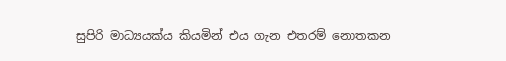සුපිරි මාධ්‍යයක්ය කියමින් එය ගැන එතරම් නොතකන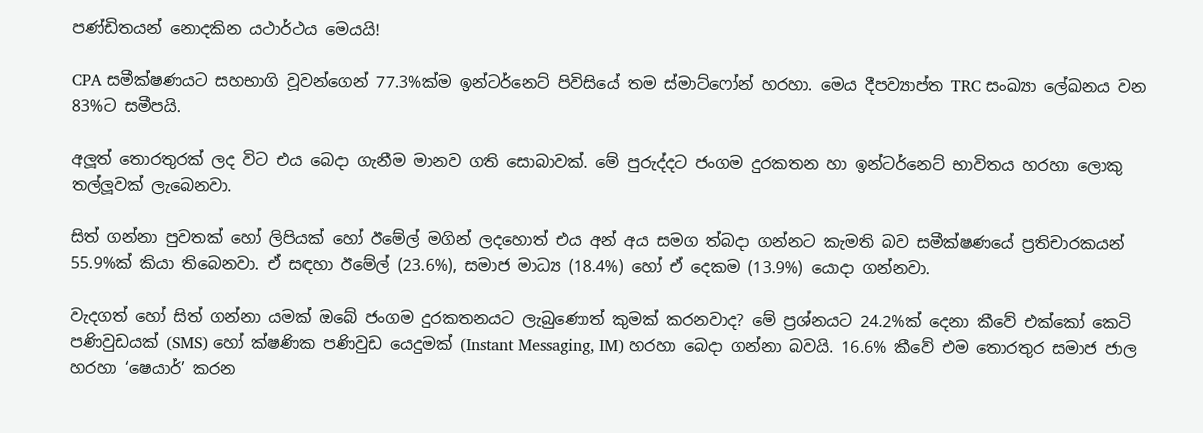පණ්ඩිතයන් නොදකින යථාර්ථය මෙයයි!

CPA සමීක්ෂණයට සහභාගි වූවන්ගෙන් 77.3%ක්ම ඉන්ටර්නෙට් පිවිසියේ තම ස්මාට්ෆෝන් හරහා. මෙය දීපව්‍යාප්ත TRC සංඛ්‍යා ලේඛනය වන 83%ට සමීපයි.

අලූත් තොරතුරක් ලද විට එය බෙදා ගැනීම මානව ගති සොබාවක්. මේ පුරුද්දට ජංගම දුරකතන හා ඉන්ටර්නෙට් භාවිතය හරහා ලොකු තල්ලූවක් ලැබෙනවා.

සිත් ගන්නා පුවතක් හෝ ලිපියක් හෝ ඊමේල් මගින් ලදහොත් එය අන් අය සමග ත්‍බදා ගන්නට කැමති බව සමීක්ෂණයේ ප්‍රතිචාරකයන් 55.9%ක් කියා තිබෙනවා. ඒ සඳහා ඊමේල් (23.6%), සමාජ මාධ්‍ය (18.4%) හෝ ඒ දෙකම (13.9%) යොදා ගන්නවා.

වැදගත් හෝ සිත් ගන්නා යමක් ඔබේ ජංගම දුරකතනයට ලැබුණොත් කුමක් කරනවාද? මේ ප්‍රශ්නයට 24.2%ක් දෙනා කීවේ එක්කෝ කෙටි පණිවුඩයක් (SMS) හෝ ක්ෂණික පණිවුඩ යෙදුමක් (Instant Messaging, IM) හරහා බෙදා ගන්නා බවයි. 16.6% කීවේ එම තොරතුර සමාජ ජාල හරහා ‘ෂෙයාර්’ කරන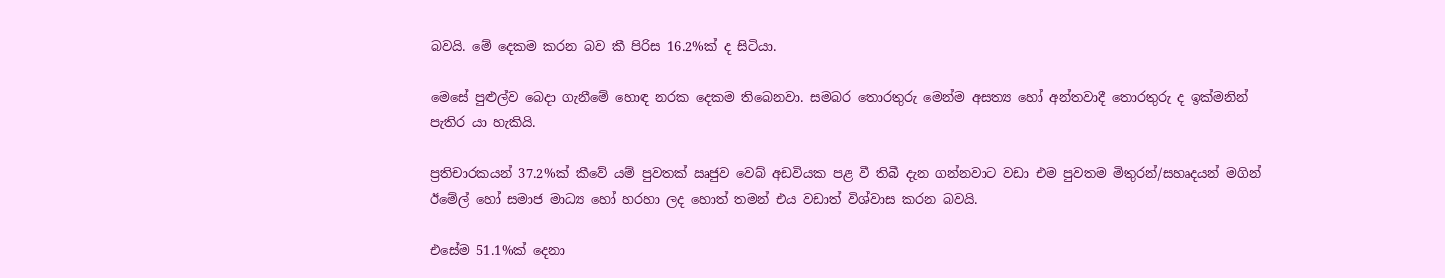බවයි. මේ දෙකම කරන බව කී පිරිස 16.2%ක් ද සිටියා.

මෙසේ පුළුල්ව බෙදා ගැනීමේ හොඳ නරක දෙකම තිබෙනවා. සමබර තොරතුරු මෙන්ම අසත්‍ය හෝ අන්තවාදී තොරතුරු ද ඉක්මනින් පැතිර යා හැකියි.

ප්‍රතිචාරකයන් 37.2%ක් කීවේ යම් පුවතක් ඍජුව වෙබ් අඩවියක පළ වී තිබී දැන ගන්නවාට වඩා එම පුවතම මිතුරන්/සහෘදයන් මගින් ඊමේල් හෝ සමාජ මාධ්‍ය හෝ හරහා ලද හොත් තමන් එය වඩාත් විශ්වාස කරන බවයි.

එසේම 51.1%ක් දෙනා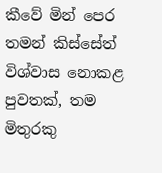කීවේ මින් පෙර තමන් කිස්සේත් විශ්වාස නොකළ පුවතක්, තම මිතුරකු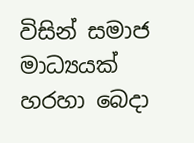විසින් සමාජ මාධ්‍යයක් හරහා බෙදා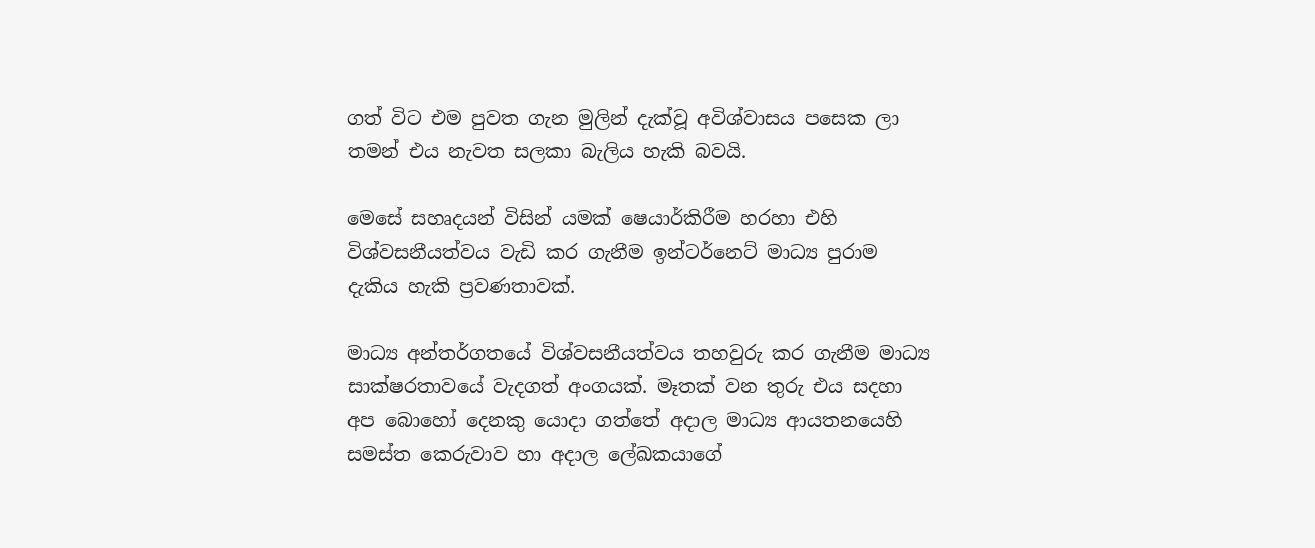ගත් විට එම පුවත ගැන මුලින් දැක්වූ අවිශ්වාසය පසෙක ලා තමන් එය නැවත සලකා බැලිය හැකි බවයි.

මෙසේ සහෘදයන් විසින් යමක් ෂෙයාර්කිරීම හරහා එහි විශ්වසනීයත්වය වැඩි කර ගැනීම ඉන්ටර්නෙට් මාධ්‍ය පුරාම දැකිය හැකි ප්‍රවණතාවක්.

මාධ්‍ය අන්තර්ගතයේ විශ්වසනීයත්වය තහවුරු කර ගැනීම මාධ්‍ය සාක්ෂරතාවයේ වැදගත් අංගයක්. මෑතක් වන තුරු එය සදහා අප බොහෝ දෙනකු යොදා ගත්තේ අදාල මාධ්‍ය ආයතනයෙහි සමස්ත කෙරුවාව හා අදාල ලේඛකයාගේ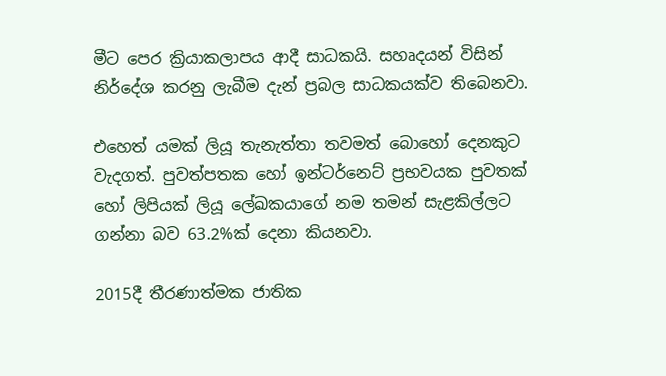මීට පෙර ක්‍රියාකලාපය ආදී සාධකයි. සහෘදයන් විසින් නිර්දේශ කරනු ලැබීම දැන් ප්‍රබල සාධකයක්ව තිබෙනවා.

එහෙත් යමක් ලියූ තැනැත්තා තවමත් බොහෝ දෙනකුට වැදගත්. පුවත්පතක හෝ ඉන්ටර්නෙට් ප්‍රභවයක පුවතක් හෝ ලිපියක් ලියූ ලේඛකයාගේ නම තමන් සැළකිල්ලට ගන්නා බව 63.2%ක් දෙනා කියනවා.

2015දී තීරණාත්මක ජාතික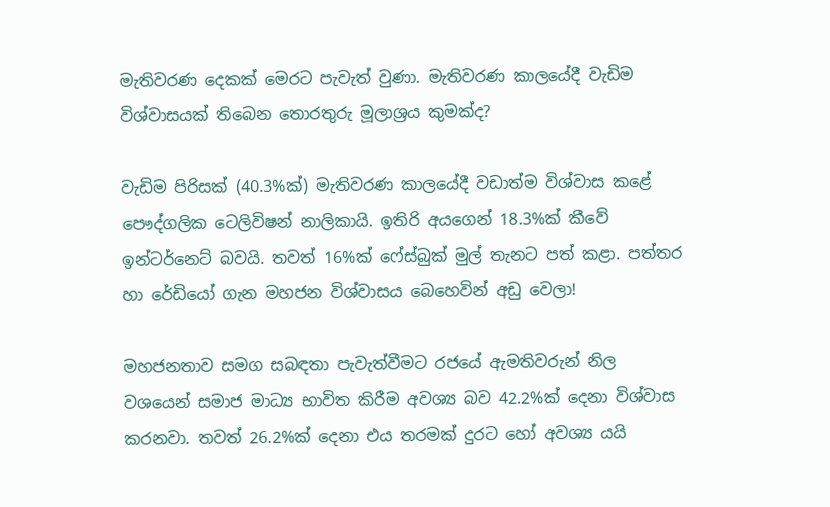මැතිවරණ දෙකක් මෙරට පැවැත් වුණා. මැතිවරණ කාලයේදී වැඩිම විශ්වාසයක් තිබෙන තොරතුරු මූලාශ්‍රය කුමක්ද?

වැඩිම පිරිසක් (40.3%ක්) මැතිවරණ කාලයේදී වඩාත්ම විශ්වාස කළේ පෞද්ගලික ටෙලිවිෂන් නාලිකායි. ඉතිරි අයගෙන් 18.3%ක් කීවේ ඉන්ටර්නෙට් බවයි. තවත් 16%ක් ෆේස්බුක් මුල් තැනට පත් කළා. පත්තර හා රේඩියෝ ගැන මහජන විශ්වාසය බෙහෙවින් අඩු වෙලා!

මහජනතාව සමග සබඳතා පැවැත්වීමට රජයේ ඇමතිවරුන් නිල වශයෙන් සමාජ මාධ්‍ය භාවිත කිරීම අවශ්‍ය බව 42.2%ක් දෙනා විශ්වාස කරනවා. තවත් 26.2%ක් දෙනා එය තරමක් දුරට හෝ අවශ්‍ය යයි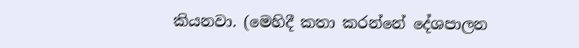කියනවා. (මෙහිදී කතා කරන්නේ දේශපාලන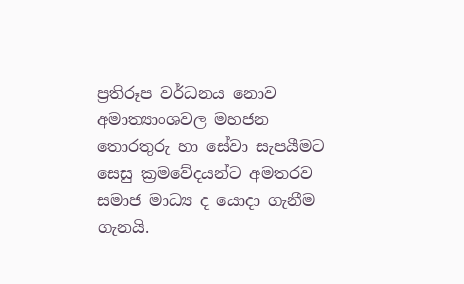ප්‍රතිරූප වර්ධනය නොව අමාත්‍යාංශවල මහජන තොරතුරු හා සේවා සැපයීමට සෙසු ක්‍රමවේදයන්ට අමතරව සමාජ මාධ්‍ය ද යොදා ගැනීම ගැනයි.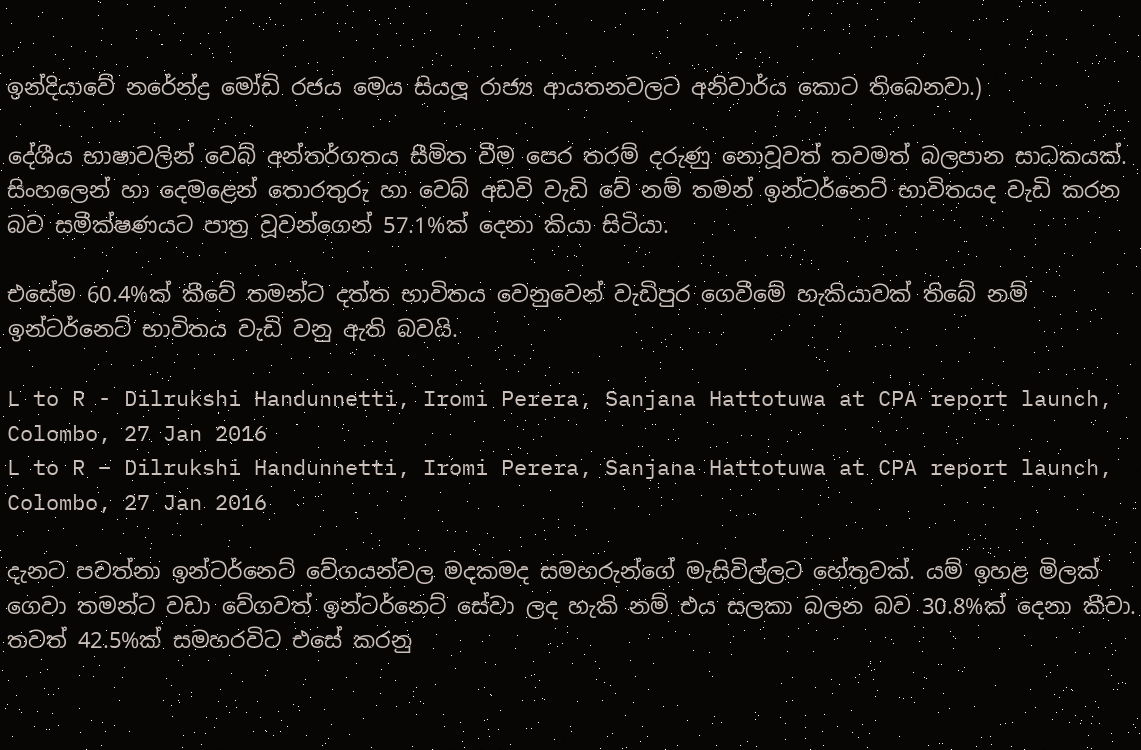ඉන්දියාවේ නරේන්ද්‍ර මෝඩි රජය මෙය සියලූ රාජ්‍ය ආයතනවලට අනිවාර්ය කොට තිබෙනවා.)

දේශීය භාෂාවලින් වෙබ් අන්තර්ගතය සීමිත වීම පෙර තරම් දරුණු නොවූවත් තවමත් බලපාන සාධකයක්. සිංහලෙන් හා දෙමළෙන් තොරතුරු හා වෙබ් අඩවි වැඩි වේ නම් තමන් ඉන්ටර්නෙට් භාවිතයද වැඩි කරන බව සමීක්ෂණයට පාත්‍ර වූවන්ගෙන් 57.1%ක් දෙනා කියා සිටියා.

එසේම 60.4%ක් කීවේ තමන්ට දත්ත භාවිතය වෙනුවෙන් වැඩිපුර ගෙවීමේ හැකියාවක් තිබේ නම් ඉන්ටර්නෙට් භාවිතය වැඩි වනු ඇති බවයි.

L to R - Dilrukshi Handunnetti, Iromi Perera, Sanjana Hattotuwa at CPA report launch, Colombo, 27 Jan 2016
L to R – Dilrukshi Handunnetti, Iromi Perera, Sanjana Hattotuwa at CPA report launch, Colombo, 27 Jan 2016

දැනට පවත්නා ඉන්ටර්නෙට් වේගයන්වල මදකමද සමහරුන්ගේ මැසිවිල්ලට හේතුවක්. යම් ඉහළ මිලක් ගෙවා තමන්ට වඩා වේගවත් ඉන්ටර්නෙට් සේවා ලද හැකි නම් එය සලකා බලන බව 30.8%ක් දෙනා කීවා. තවත් 42.5%ක් සමහරවිට එසේ කරනු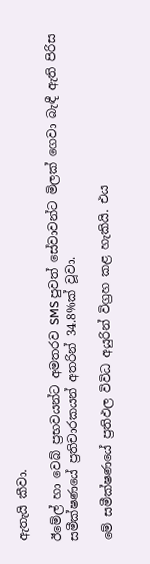ඇතැයි කීවා.

ඊමේල් හා වෙබ් ප්‍රභවයන්ට අමතරව SMS පුවත් සේවාවන්ට මිලක් ගෙවා බැඳී ඇති පිරිස සමීක්ෂණයේ ප්‍රතිචාරකයන් අතරින් 34.8%ක් වූවා.

මේ සමීක්ෂණයේ ප්‍රතිඵල විවිධ අයුරින් විග්‍රහ කළ හැකියි. එය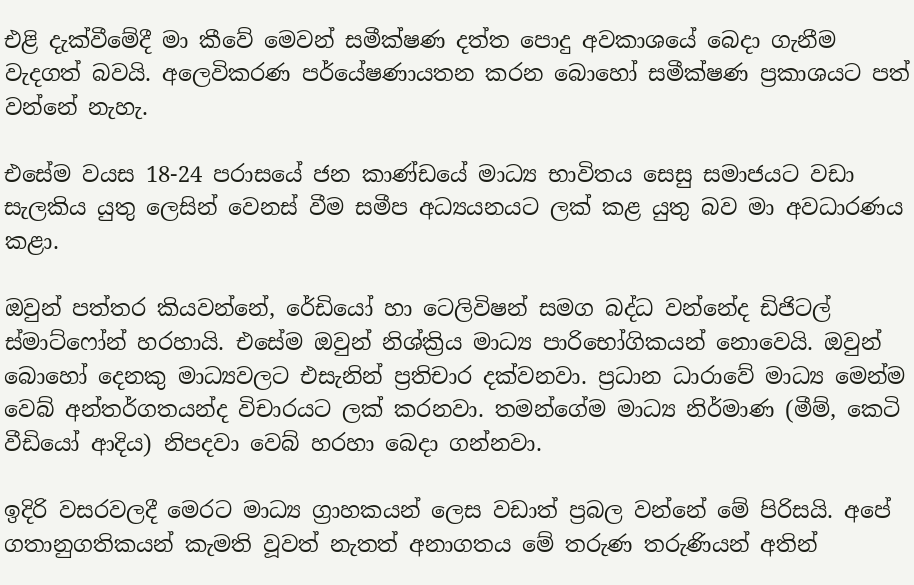එළි දැක්වීමේදී මා කීවේ මෙවන් සමීක්ෂණ දත්ත පොදු අවකාශයේ බෙදා ගැනීම වැදගත් බවයි. අලෙවිකරණ පර්යේෂණායතන කරන බොහෝ සමීක්ෂණ ප්‍රකාශයට පත් වන්නේ නැහැ.

එසේම වයස 18-24 පරාසයේ ජන කාණ්ඩයේ මාධ්‍ය භාවිතය සෙසු සමාජයට වඩා සැලකිය යුතු ලෙසින් වෙනස් වීම සමීප අධ්‍යයනයට ලක් කළ යුතු බව මා අවධාරණය කළා.

ඔවුන් පත්තර කියවන්නේ, රේඩියෝ හා ටෙලිවිෂන් සමග බද්ධ වන්නේද ඩිජිටල් ස්මාට්ෆෝන් හරහායි. එසේම ඔවුන් නිශ්ක්‍රිය මාධ්‍ය පාරිභෝගිකයන් නොවෙයි. ඔවුන් බොහෝ දෙනකු මාධ්‍යවලට එසැනින් ප්‍රතිචාර දක්වනවා. ප්‍රධාන ධාරාවේ මාධ්‍ය මෙන්ම වෙබ් අන්තර්ගතයන්ද විචාරයට ලක් කරනවා. තමන්ගේම මාධ්‍ය නිර්මාණ (මීම්, කෙටි වීඩියෝ ආදිය) නිපදවා වෙබ් හරහා බෙදා ගන්නවා.

ඉදිරි වසරවලදී මෙරට මාධ්‍ය ග්‍රාහකයන් ලෙස වඩාත් ප්‍රබල වන්නේ මේ පිරිසයි. අපේ ගතානුගතිකයන් කැමති වූවත් නැතත් අනාගතය මේ තරුණ තරුණියන් අතින්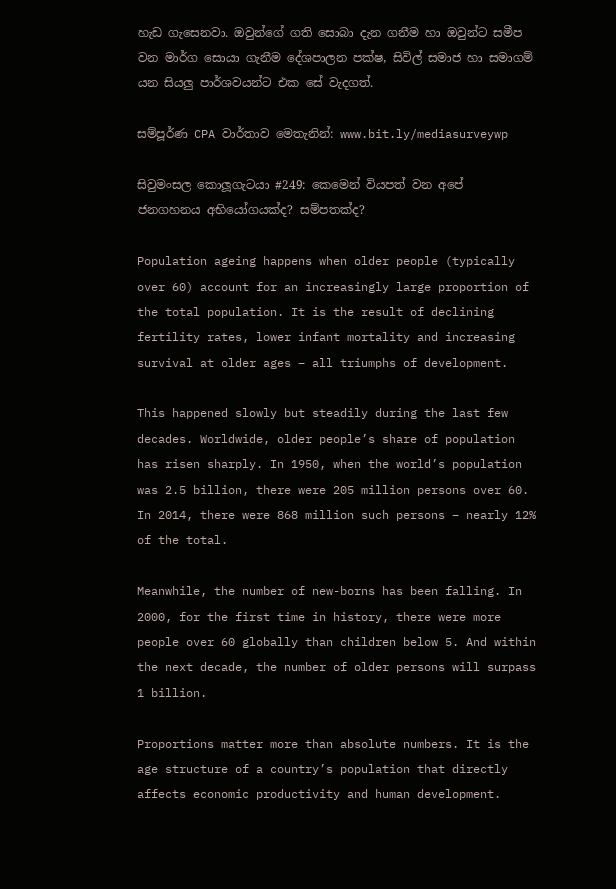හැඩ ගැසෙනවා. ඔවුන්ගේ ගති සොබා දැන ගනීම හා ඔවුන්ට සමීප වන මාර්ග සොයා ගැනීම දේශපාලන පක්ෂ, සිවිල් සමාජ හා සමාගම් යන සියලු පාර්ශවයන්ට එක සේ වැදගත්.

සම්පූර්ණ CPA වාර්තාව මෙතැනින්: www.bit.ly/mediasurveywp

සිවුමංසල කොලූගැටයා #249: කෙමෙන් වියපත් වන අපේ ජනගහනය අභියෝගයක්ද? සම්පතක්ද?

Population ageing happens when older people (typically over 60) account for an increasingly large proportion of the total population. It is the result of declining fertility rates, lower infant mortality and increasing survival at older ages – all triumphs of development.

This happened slowly but steadily during the last few decades. Worldwide, older people’s share of population has risen sharply. In 1950, when the world’s population was 2.5 billion, there were 205 million persons over 60. In 2014, there were 868 million such persons – nearly 12% of the total.

Meanwhile, the number of new-borns has been falling. In 2000, for the first time in history, there were more people over 60 globally than children below 5. And within the next decade, the number of older persons will surpass 1 billion.

Proportions matter more than absolute numbers. It is the age structure of a country’s population that directly affects economic productivity and human development.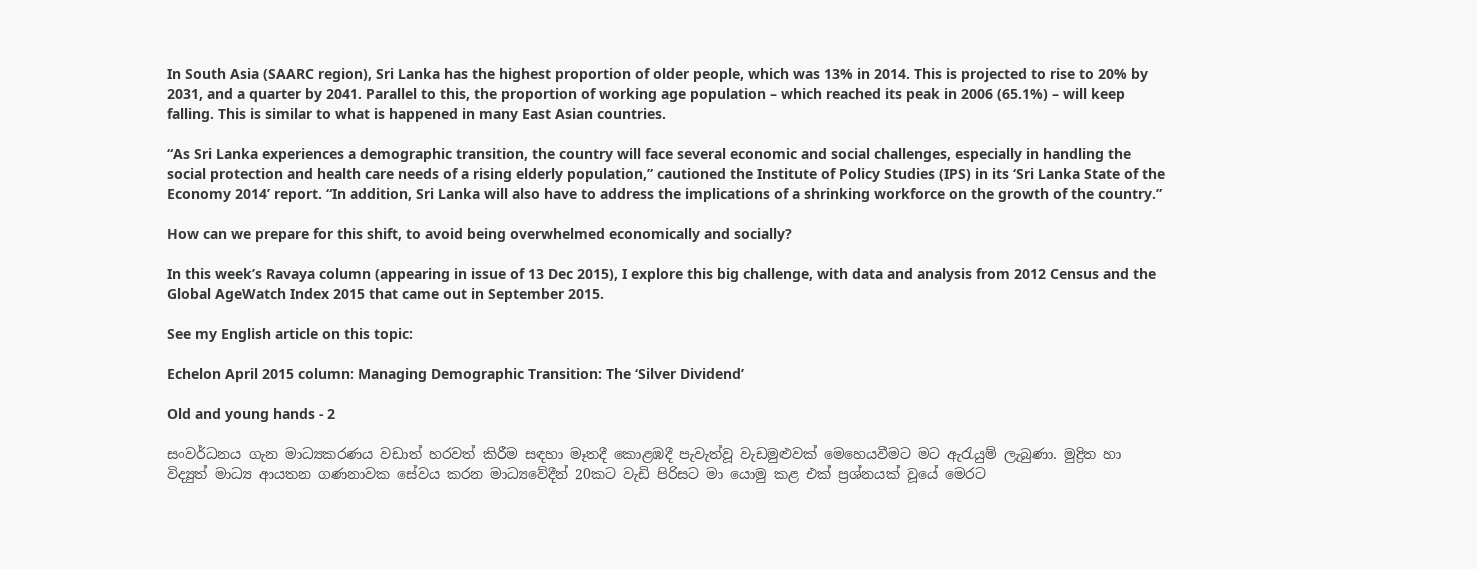In South Asia (SAARC region), Sri Lanka has the highest proportion of older people, which was 13% in 2014. This is projected to rise to 20% by 2031, and a quarter by 2041. Parallel to this, the proportion of working age population – which reached its peak in 2006 (65.1%) – will keep falling. This is similar to what is happened in many East Asian countries.

“As Sri Lanka experiences a demographic transition, the country will face several economic and social challenges, especially in handling the social protection and health care needs of a rising elderly population,” cautioned the Institute of Policy Studies (IPS) in its ‘Sri Lanka State of the Economy 2014’ report. “In addition, Sri Lanka will also have to address the implications of a shrinking workforce on the growth of the country.”

How can we prepare for this shift, to avoid being overwhelmed economically and socially?

In this week’s Ravaya column (appearing in issue of 13 Dec 2015), I explore this big challenge, with data and analysis from 2012 Census and the Global AgeWatch Index 2015 that came out in September 2015.

See my English article on this topic:

Echelon April 2015 column: Managing Demographic Transition: The ‘Silver Dividend’

Old and young hands - 2

සංවර්ධනය ගැන මාධ්‍යකරණය වඩාත් හරවත් කිරීම සඳහා මෑතදී කොළඹදී පැවැත්වූ වැඩමුළුවක් මෙහෙයවීමට මට ඇරැයුම් ලැබුණා. මුද්‍රිත හා විද්‍යුත් මාධ්‍ය ආයතන ගණනාවක සේවය කරන මාධ්‍යවේදීන් 20කට වැඩි පිරිසට මා යොමු කළ එක් ප්‍රශ්නයක් වූයේ මෙරට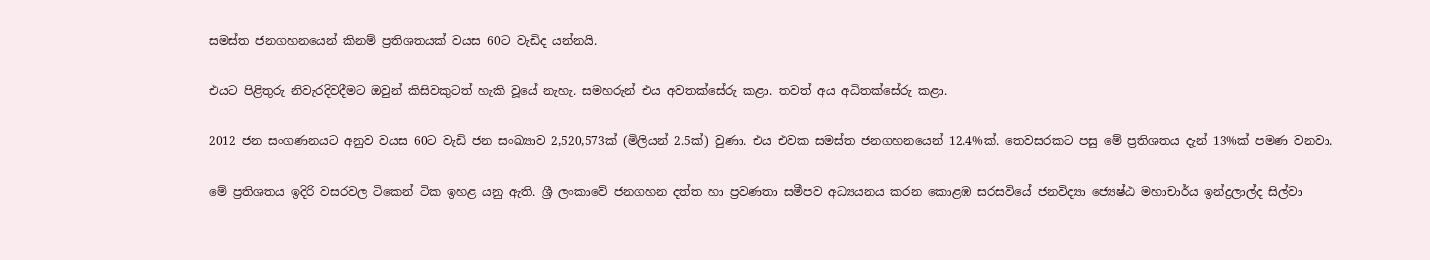සමස්ත ජනගහනයෙන් කිනම් ප්‍රතිශතයක් වයස 60ට වැඩිද යන්නයි.

එයට පිළිතුරු නිවැරදිවදීමට ඔවුන් කිසිවකුටත් හැකි වූයේ නැහැ. සමහරුන් එය අවතක්සේරු කළා. තවත් අය අධිතක්සේරු කළා.

2012 ජන සංගණනයට අනුව වයස 60ට වැඩි ජන සංඛ්‍යාව 2,520,573ක් (මිලියන් 2.5ක්) වුණා. එය එවක සමස්ත ජනගහනයෙන් 12.4%ක්. තෙවසරකට පසු මේ ප්‍රතිශතය දැන් 13%ක් පමණ වනවා.

මේ ප්‍රතිශතය ඉදිරි වසරවල ටිකෙන් ටික ඉහළ යනු ඇති. ශ්‍රී ලංකාවේ ජනගහන දත්ත හා ප්‍රවණතා සමීපව අධ්‍යයනය කරන කොළඹ සරසවියේ ජනවිද්‍යා ජ්‍යෙෂ්ඨ මහාචාර්ය ඉන්ද්‍රලාල්ද සිල්වා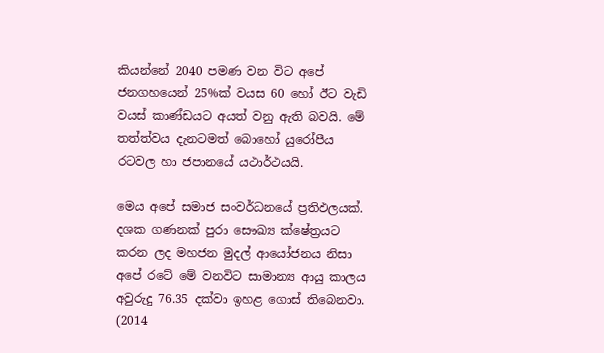කියන්නේ 2040 පමණ වන විට අපේ ජනගහයෙන් 25%ක් වයස 60 හෝ ඊට වැඩි වයස් කාණ්ඩයට අයත් වනු ඇති බවයි. මේ තත්ත්වය දැනටමත් බොහෝ යුරෝපීය රටවල හා ජපානයේ යථාර්ථයයි.

මෙය අපේ සමාජ සංවර්ධනයේ ප්‍රතිඵලයක්. දශක ගණනක් පුරා සෞඛ්‍ය ක්ෂේත්‍රයට කරන ලද මහජන මුදල් ආයෝජනය නිසා අපේ රටේ මේ වනවිට සාමාන්‍ය ආයු කාලය අවුරුදු 76.35 දක්වා ඉහළ ගොස් තිබෙනවා. (2014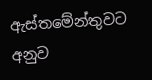ඇස්තමේන්තුවට අනුව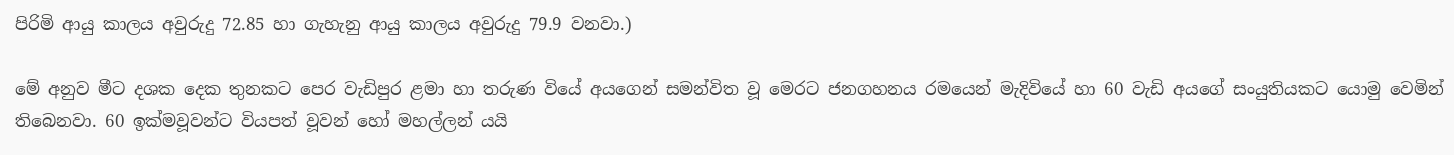පිරිමි ආයු කාලය අවුරුදු 72.85 හා ගැහැනු ආයු කාලය අවුරුදු 79.9 වනවා.)

මේ අනුව මීට දශක දෙක තුනකට පෙර වැඩිපුර ළමා හා තරුණ වියේ අයගෙන් සමන්විත වූ මෙරට ජනගහනය රමයෙන් මැදිවියේ හා 60 වැඩි අයගේ සංයුතියකට යොමු වෙමින් තිබෙනවා. 60 ඉක්මවූවන්ට වියපත් වූවන් හෝ මහල්ලන් යයි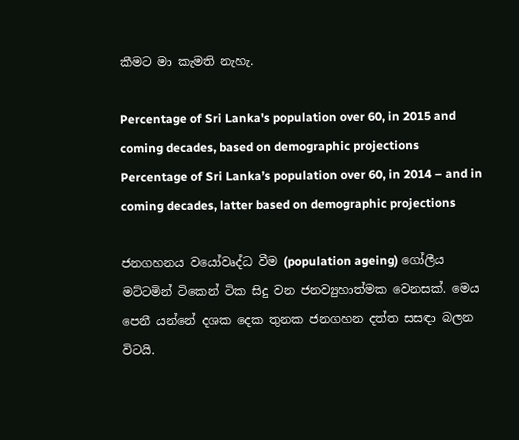කීමට මා කැමති නැහැ.

Percentage of Sri Lanka's population over 60, in 2015 and coming decades, based on demographic projections
Percentage of Sri Lanka’s population over 60, in 2014 – and in coming decades, latter based on demographic projections

ජනගහනය වයෝවෘද්ධ වීම (population ageing) ගෝලීය මට්ටමින් ටිකෙන් ටික සිදු වන ජනව්‍යුහාත්මක වෙනසක්. මෙය පෙනී යන්නේ දශක දෙක තුනක ජනගහන දත්ත සසඳා බලන විටයි.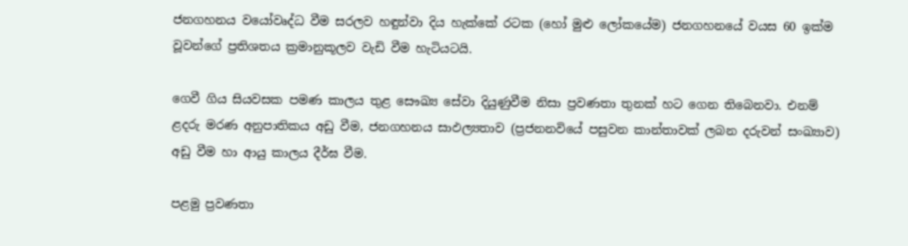ජනගහනය වයෝවෘද්ධ වීම සරලව හඳුන්වා දිය හැක්කේ රටක (හෝ මුළු ලෝකයේම) ජනගහනයේ වයස 60 ඉක්ම වූවන්ගේ ප්‍රතිශතය ක්‍රමානුකූලව වැඩි වීම හැටියටයි.

ගෙවී ගිය සියවසක පමණ කාලය තුළ සෞඛ්‍ය සේවා දියුණුවීම නිසා ප්‍රවණතා තුනක් හට ගෙන තිබෙනවා. එනම් ළදරු මරණ අනුපාතිකය අඩු වීම, ජනගහනය සාඵල්‍යතාව (ප්‍රජනනවියේ පසුවන කාන්තාවක් ලබන දරුවන් සංඛ්‍යාව) අඩු වීම හා ආයු කාලය දීර්ඝ වීම.

පළමු ප්‍රවණතා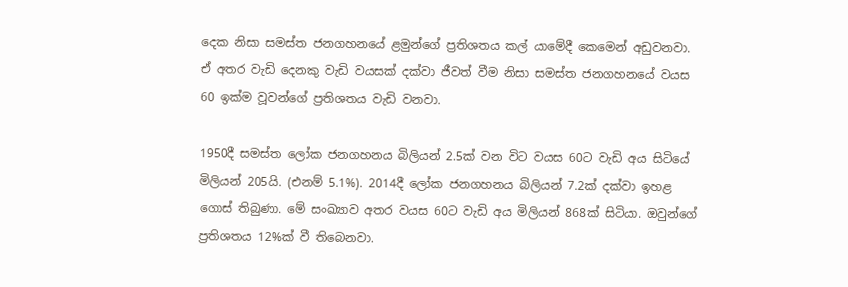දෙක නිසා සමස්ත ජනගහනයේ ළමුන්ගේ ප්‍රතිශතය කල් යාමේදී කෙමෙන් අඩුවනවා. ඒ අතර වැඩි දෙනකු වැඩි වයසක් දක්වා ජීවත් වීම නිසා සමස්ත ජනගහනයේ වයස 60 ඉක්ම වූවන්ගේ ප්‍රතිශතය වැඩි වනවා.

1950දී සමස්ත ලෝක ජනගහනය බිලියන් 2.5ක් වන විට වයස 60ට වැඩි අය සිටියේ මිලියන් 205යි. (එනම් 5.1%). 2014දී ලෝක ජනගහනය බිලියන් 7.2ක් දක්වා ඉහළ ගොස් තිබුණා. මේ සංඛ්‍යාව අතර වයස 60ට වැඩි අය මිලියන් 868ක් සිටියා. ඔවුන්ගේ ප්‍රතිශතය 12%ක් වී තිබෙනවා.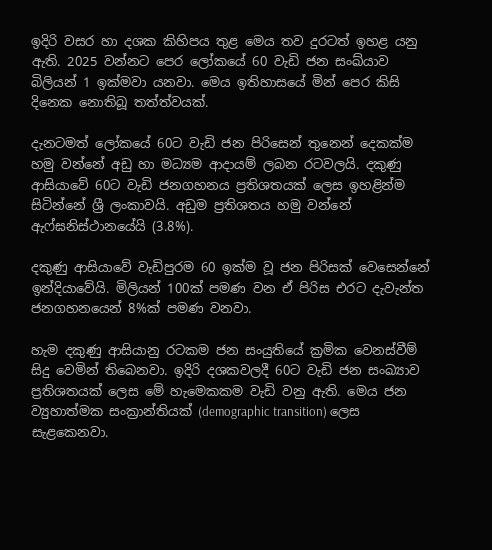ඉදිරි වසර හා දශක කිහිපය තුළ මෙය තව දුරටත් ඉහළ යනු ඇති. 2025 වන්නට පෙර ලෝකයේ 60 වැඩි ජන සංඛ්යාව බිලියන් 1 ඉක්මවා යනවා. මෙය ඉතිහාසයේ මින් පෙර කිසි දිනෙක නොතිබූ තත්ත්වයක්.

දැනටමත් ලෝකයේ 60ට වැඩි ජන පිරිසෙන් තුනෙන් දෙකක්ම හමු වන්නේ අඩු හා මධ්‍යම ආදායම් ලබන රටවලයි. දකුණු ආසියාවේ 60ට වැඩි ජනගහනය ප්‍රතිශතයක් ලෙස ඉහළින්ම සිටින්නේ ශ්‍රී ලංකාවයි. අඩුම ප්‍රතිශතය හමු වන්නේ ඇෆ්ඝනිස්ථානයේයි (3.8%).

දකුණු ආසියාවේ වැඩිපුරම 60 ඉක්ම වූ ජන පිරිසක් වෙසෙන්නේ ඉන්දියාවේයි. මිලියන් 100ක් පමණ වන ඒ පිරිස එරට දැවැන්ත ජනගහනයෙන් 8%ක් පමණ වනවා.

හැම දකුණු ආසියානු රටකම ජන සංයුතියේ ක්‍රමික වෙනස්වීම් සිදු වෙමින් තිබෙනවා. ඉදිරි දශකවලදී 60ට වැඩි ජන සංඛ්‍යාව ප්‍රතිශතයක් ලෙස මේ හැමෙකකම වැඩි වනු ඇති. මෙය ජන ව්‍යුහාත්මක සංක්‍රාන්තියක් (demographic transition) ලෙස සැළකෙනවා.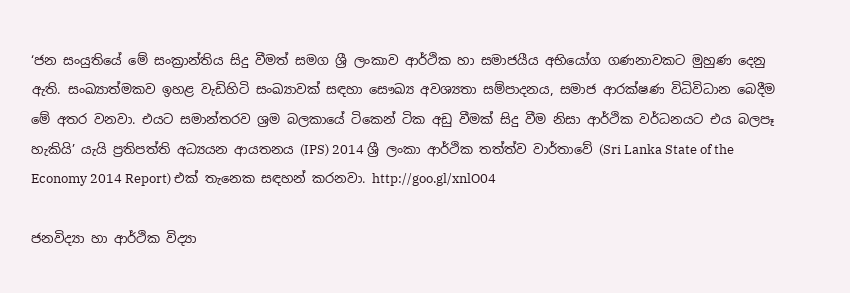‘ජන සංයුතියේ මේ සංක්‍රාන්තිය සිදු වීමත් සමග ශ්‍රී ලංකාව ආර්ථික හා සමාජයීය අභියෝග ගණනාවකට මුහුණ දෙනු ඇති. සංඛ්‍යාත්මකව ඉහළ වැඩිහිටි සංඛ්‍යාවක් සඳහා සෞඛ්‍ය අවශ්‍යතා සම්පාදනය, සමාජ ආරක්ෂණ විධිවිධාන බෙදීම මේ අතර වනවා. එයට සමාන්තරව ශ්‍රම බලකායේ ටිකෙන් ටික අඩු වීමක් සිදු වීම නිසා ආර්ථික වර්ධනයට එය බලපෑ හැකියි’ යැයි ප්‍රතිපත්ති අධ්‍යයන ආයතනය (IPS) 2014 ශ්‍රී ලංකා ආර්ථික තත්ත්ව වාර්තාවේ (Sri Lanka State of the Economy 2014 Report) එක් තැනෙක සඳහන් කරනවා. http://goo.gl/xnlO04

ජනවිද්‍යා හා ආර්ථික විද්‍යා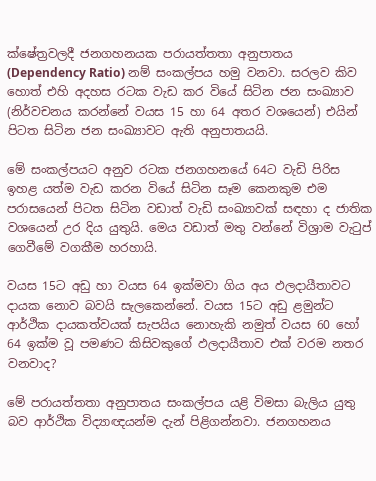ක්ෂේත්‍රවලදී ජනගහනයක පරායත්තතා අනුපාතය (Dependency Ratio) නම් සංකල්පය හමු වනවා. සරලව කිව හොත් එහි අදහස රටක වැඩ කර වියේ සිටින ජන සංඛ්‍යාව (නිර්වචනය කරන්නේ වයස 15 හා 64 අතර වශයෙන්) එයින් පිටත සිටින ජන සංඛ්‍යාවට ඇති අනුපාතයයි.

මේ සංකල්පයට අනුව රටක ජනගහනයේ 64ට වැඩි පිරිස ඉහළ යත්ම වැඩ කරන වියේ සිටින සෑම කෙනකුම එම පරාසයෙන් පිටත සිටින වඩාත් වැඩි සංඛ්‍යාවක් සඳහා ද ජාතික වශයෙන් උර දිය යුතුයි. මෙය වඩාත් මතු වන්නේ විශ්‍රාම වැටුප් ගෙවීමේ වගකීම හරහායි.

වයස 15ට අඩු හා වයස 64 ඉක්මවා ගිය අය ඵලදායීතාවට දායක නොව බවයි සැලකෙන්නේ. වයස 15ට අඩු ළමුන්ට ආර්ථික දායකත්වයක් සැපයිය නොහැකි නමුත් වයස 60 හෝ 64 ඉක්ම වූ පමණට කිසිවකුගේ ඵලදායීතාව එක් වරම නතර වනවාද?

මේ පරායත්තතා අනුපාතය සංකල්පය යළි විමසා බැලිය යුතු බව ආර්ථික විද්‍යාඥයන්ම දැන් පිළිගන්නවා. ජනගහනය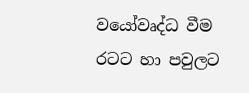වයෝවෘද්ධ වීම රටට හා පවුලට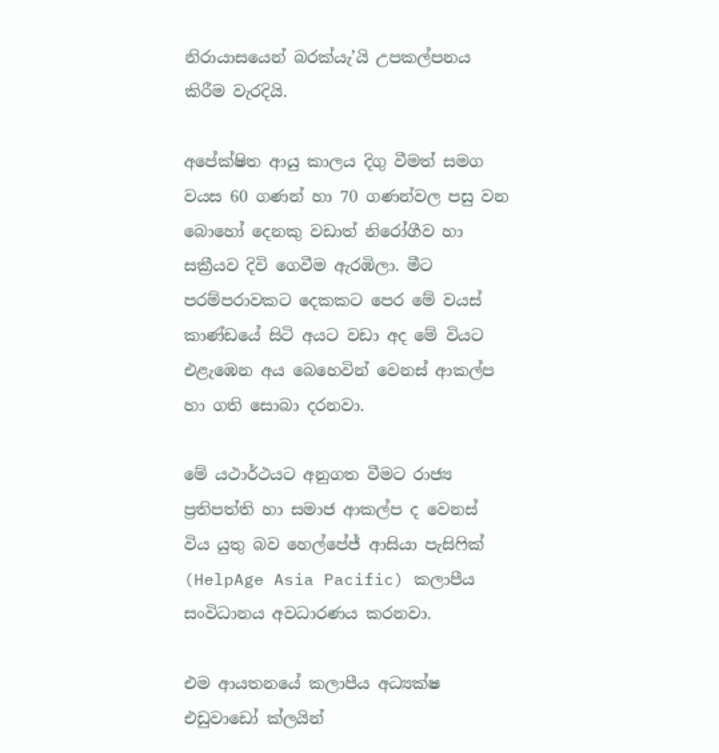නිරායාසයෙන් බරක්යැ’යි උපකල්පනය කිරීම වැරදියි.

අපේක්ෂිත ආයු කාලය දිගු වීමත් සමග වයස 60 ගණන් හා 70 ගණන්වල පසු වන බොහෝ දෙනකු වඩාත් නිරෝගීව හා සක්‍රීයව දිවි ගෙවීම ඇරඹිලා. මීට පරම්පරාවකට දෙකකට පෙර මේ වයස් කාණ්ඩයේ සිටි අයට වඩා අද මේ වියට එළැඹෙන අය බෙහෙවින් වෙනස් ආකල්ප හා ගති සොබා දරනවා.

මේ යථාර්ථයට අනුගත වීමට රාජ්‍ය ප්‍රතිපත්ති හා සමාජ ආකල්ප ද වෙනස් විය යුතු බව හෙල්පේජ් ආසියා පැසිෆික් (HelpAge Asia Pacific) කලාපීය සංවිධානය අවධාරණය කරනවා.

එම ආයතනයේ කලාපීය අධ්‍යක්ෂ එඩුවාඩෝ ක්ලයින්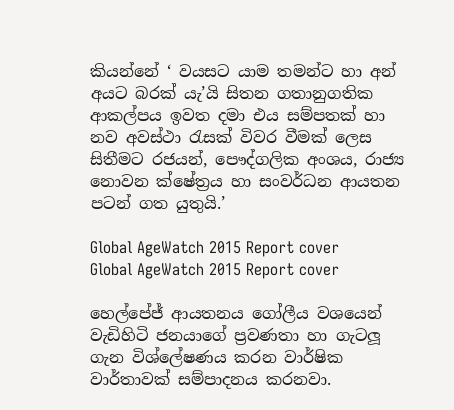කියන්නේ ‘ වයසට යාම තමන්ට හා අන් අයට බරක් යැ’යි සිතන ගතානුගතික ආකල්පය ඉවත දමා එය සම්පතක් හා නව අවස්ථා රැසක් විවර වීමක් ලෙස සිතීමට රජයන්, පෞද්ගලික අංශය, රාජ්‍ය නොවන ක්ෂේත්‍රය හා සංවර්ධන ආයතන පටන් ගත යුතුයි.’

Global AgeWatch 2015 Report cover
Global AgeWatch 2015 Report cover

හෙල්පේජ් ආයතනය ගෝලීය වශයෙන් වැඩිහිටි ජනයාගේ ප්‍රවණතා හා ගැටලූ ගැන විශ්ලේෂණය කරන වාර්ෂික වාර්තාවක් සම්පාදනය කරනවා.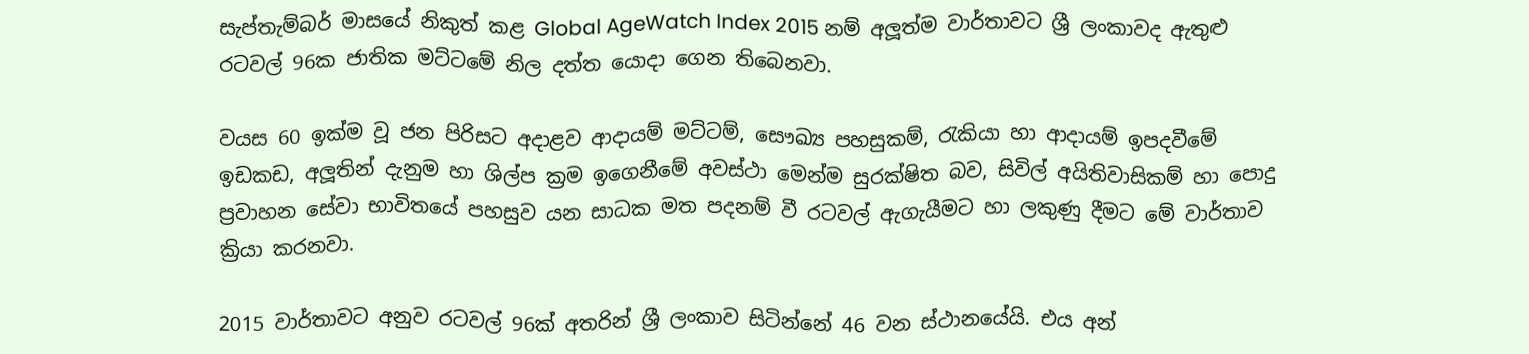සැප්තැම්බර් මාසයේ නිකුත් කළ Global AgeWatch Index 2015 නම් අලූත්ම වාර්තාවට ශ්‍රී ලංකාවද ඇතුළු රටවල් 96ක ජාතික මට්ටමේ නිල දත්ත යොදා ගෙන තිබෙනවා.

වයස 60 ඉක්ම වූ ජන පිරිසට අදාළව ආදායම් මට්ටම්, සෞඛ්‍ය පහසුකම්, රැකියා හා ආදායම් ඉපදවීමේ ඉඩකඩ, අලූතින් දැනුම හා ශිල්ප ක්‍රම ඉගෙනීමේ අවස්ථා මෙන්ම සුරක්ෂිත බව, සිවිල් අයිතිවාසිකම් හා පොදු ප්‍රවාහන සේවා භාවිතයේ පහසුව යන සාධක මත පදනම් වී රටවල් ඇගැයීමට හා ලකුණු දීමට මේ වාර්තාව ක්‍රියා කරනවා.

2015 වාර්තාවට අනුව රටවල් 96ක් අතරින් ශ්‍රී ලංකාව සිටින්නේ 46 වන ස්ථානයේයි. එය අන්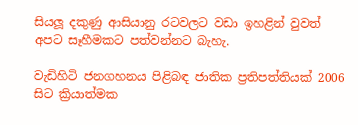සියලූ දකුණු ආසියානු රටවලට වඩා ඉහළින් වුවත් අපට සෑහීමකට පත්වන්නට බැහැ.

වැඩිහිටි ජනගහනය පිළිබඳ ජාතික ප්‍රතිපත්තියක් 2006 සිට ක්‍රියාත්මක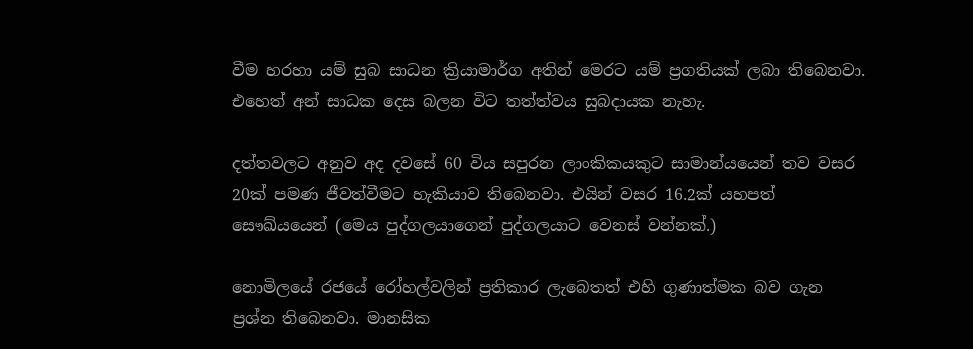වීම හරහා යම් සුබ සාධන ක්‍රියාමාර්ග අතින් මෙරට යම් ප්‍රගතියක් ලබා තිබෙනවා. එහෙත් අන් සාධක දෙස බලන විට තත්ත්වය සුබදායක නැහැ.

දත්තවලට අනුව අද දවසේ 60 විය සපුරන ලාංකිකයකුට සාමාන්යයෙන් තව වසර 20ක් පමණ ජීවත්වීමට හැකියාව තිබෙනවා. එයින් වසර 16.2ක් යහපත් සෞඛ්යයෙන් (මෙය පුද්ගලයාගෙන් පුද්ගලයාට වෙනස් වන්නක්.)

නොමිලයේ රජයේ රෝහල්වලින් ප්‍රතිකාර ලැබෙතත් එහි ගුණාත්මක බව ගැන ප්‍රශ්න තිබෙනවා. මානසික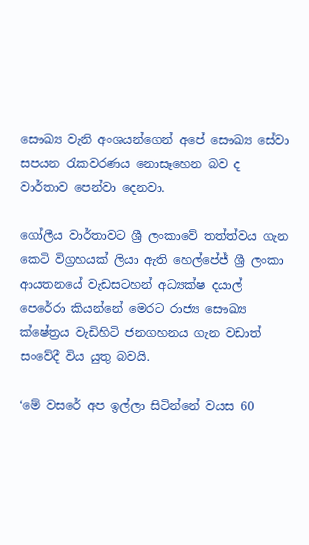සෞඛ්‍ය වැනි අංශයන්ගෙන් අපේ සෞඛ්‍ය සේවා සපයන රැකවරණය නොසෑහෙන බව ද වාර්තාව පෙන්වා දෙනවා.

ගෝලීය වාර්තාවට ශ්‍රී ලංකාවේ තත්ත්වය ගැන කෙටි විග්‍රහයක් ලියා ඇති හෙල්පේජ් ශ්‍රී ලංකා ආයතනයේ වැඩසටහන් අධ්‍යක්ෂ දයාල් පෙරේරා කියන්නේ මෙරට රාජ්‍ය සෞඛ්‍ය ක්ෂේත්‍රය වැඩිහිටි ජනගහනය ගැන වඩාත් සංවේදී විය යුතු බවයි.

‘මේ වසරේ අප ඉල්ලා සිටින්නේ වයස 60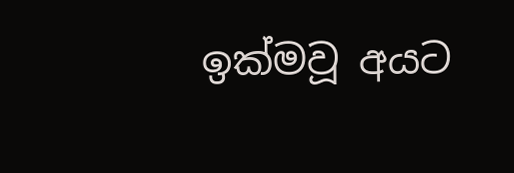ඉක්මවූ අයට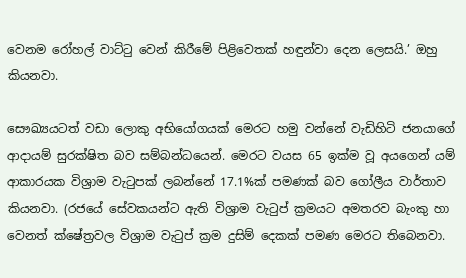වෙනම රෝහල් වාට්ටු වෙන් කිරීමේ පිළිවෙතක් හඳුන්වා දෙන ලෙසයි.’ ඔහු කියනවා.

සෞඛ්‍යයටත් වඩා ලොකු අභියෝගයක් මෙරට හමු වන්නේ වැඩිහිටි ජනයාගේ ආදායම් සුරක්ෂිත බව සම්බන්ධයෙන්. මෙරට වයස 65 ඉක්ම වූ අයගෙන් යම් ආකාරයක විශ්‍රාම වැටුපක් ලබන්නේ 17.1%ක් පමණක් බව ගෝලීය වාර්තාව කියනවා. (රජයේ සේවකයන්ට ඇති විශ්‍රාම වැටුප් ක්‍රමයට අමතරව බැංකු හා වෙනත් ක්ෂේත්‍රවල විශ්‍රාම වැටුප් ක්‍රම දුසිම් දෙකක් පමණ මෙරට තිබෙනවා.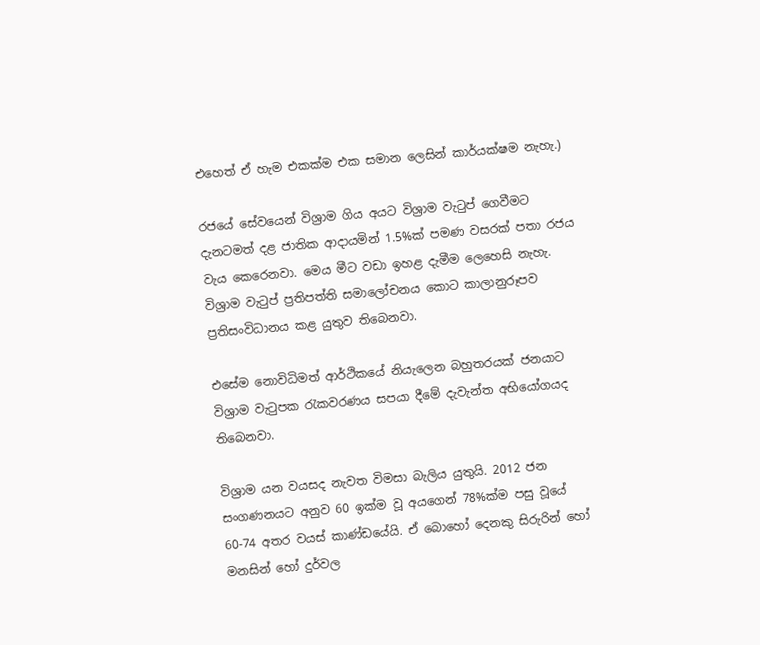එහෙත් ඒ හැම එකක්ම එක සමාන ලෙසින් කාර්යක්ෂම නැහැ.)

රජයේ සේවයෙන් විශ්‍රාම ගිය අයට විශ්‍රාම වැටුප් ගෙවීමට දැනටමත් දළ ජාතික ආදායමින් 1.5%ක් පමණ වසරක් පතා රජය වැය කෙරෙනවා. මෙය මීට වඩා ඉහළ දැමීම ලෙහෙසි නැහැ. විශ්‍රාම වැටුප් ප්‍රතිපත්ති සමාලෝචනය කොට කාලානුරූපව ප්‍රතිසංවිධානය කළ යුතුව තිබෙනවා.

එසේම නොවිධිමත් ආර්ථිකයේ නියැලෙන බහුතරයක් ජනයාට විශ්‍රාම වැටුපක රැකවරණය සපයා දීමේ දැවැන්ත අභියෝගයද තිබෙනවා.

විශ්‍රාම යන වයසද නැවත විමසා බැලිය යුතුයි. 2012 ජන සංගණනයට අනුව 60 ඉක්ම වූ අයගෙන් 78%ක්ම පසු වූයේ 60-74 අතර වයස් කාණ්ඩයේයි. ඒ බොහෝ දෙනකු සිරුරින් හෝ මනසින් හෝ දුර්වල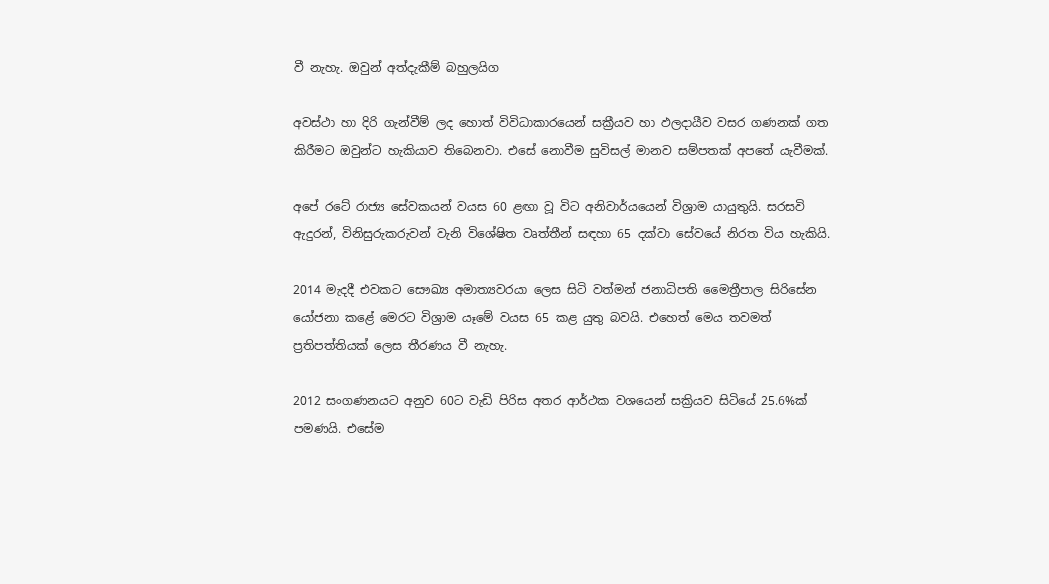වී නැහැ. ඔවුන් අත්දැකීම් බහුලයිග

අවස්ථා හා දිරි ගැන්වීම් ලද හොත් විවිධාකාරයෙන් සක්‍රීයව හා ඵලදායීව වසර ගණනක් ගත කිරීමට ඔවුන්ට හැකියාව තිබෙනවා. එසේ නොවීම සුවිසල් මානව සම්පතක් අපතේ යැවීමක්.

අපේ රටේ රාජ්‍ය සේවකයන් වයස 60 ළඟා වූ විට අනිවාර්යයෙන් විශ්‍රාම යායුතුයි. සරසවි ඇදුරන්, විනිසුරුකරුවන් වැනි විශේෂිත වෘත්තීන් සඳහා 65 දක්වා සේවයේ නිරත විය හැකියි.

2014 මැදදී එවකට සෞඛ්‍ය අමාත්‍යවරයා ලෙස සිටි වත්මන් ජනාධිපති මෛත්‍රීපාල සිරිසේන යෝජනා කළේ මෙරට විශ්‍රාම යෑමේ වයස 65 කළ යුතු බවයි. එහෙත් මෙය තවමත් ප්‍රතිපත්තියක් ලෙස තීරණය වී නැහැ.

2012 සංගණනයට අනුව 60ට වැඩි පිරිස අතර ආර්ථක වශයෙන් සක්‍රියව සිටියේ 25.6%ක් පමණයි. එසේම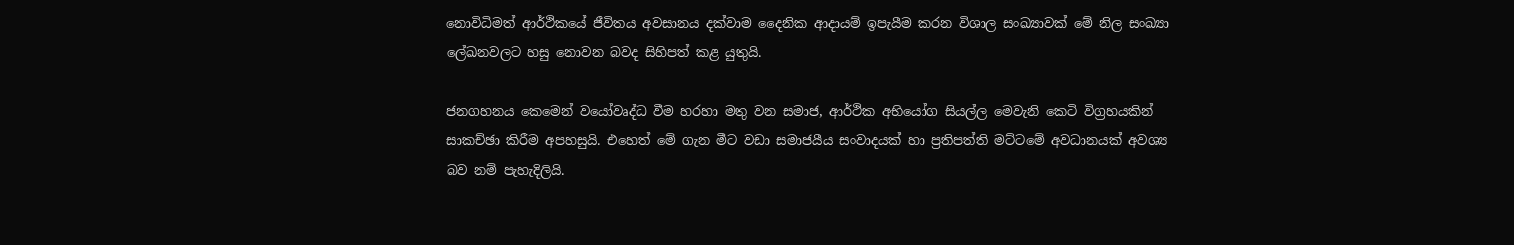නොවිධිමත් ආර්ථිකයේ ජීවිතය අවසානය දක්වාම දෛනික ආදායම් ඉපැයීම කරන විශාල සංඛ්‍යාවක් මේ නිල සංඛ්‍යා ලේඛනවලට හසු නොවන බවද සිහිපත් කළ යුතුයි.

ජනගහනය කෙමෙන් වයෝවෘද්ධ වීම හරහා මතු වන සමාජ, ආර්ථික අභියෝග සියල්ල මෙවැනි කෙටි විග්‍රහයකින් සාකච්ඡා කිරීම අපහසුයි. එහෙත් මේ ගැන මීට වඩා සමාජයීය සංවාදයක් හා ප්‍රතිපත්ති මට්ටමේ අවධානයක් අවශ්‍ය බව නම් පැහැදිලියි.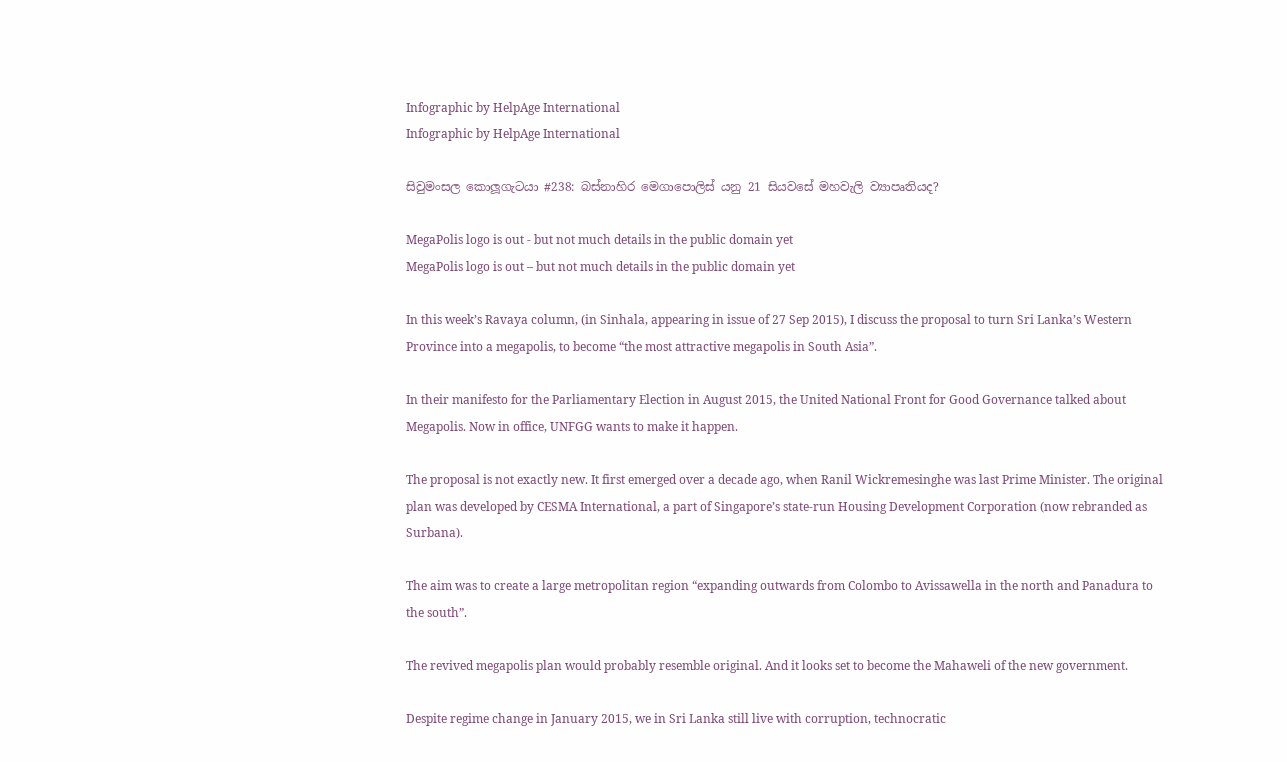Infographic by HelpAge International
Infographic by HelpAge International

සිවුමංසල කොලූගැටයා #238: බස්නාහිර මෙගාපොලිස් යනු 21 සියවසේ මහවැලි ව්‍යාපෘතියද?

MegaPolis logo is out - but not much details in the public domain yet
MegaPolis logo is out – but not much details in the public domain yet

In this week’s Ravaya column, (in Sinhala, appearing in issue of 27 Sep 2015), I discuss the proposal to turn Sri Lanka’s Western Province into a megapolis, to become “the most attractive megapolis in South Asia”.

In their manifesto for the Parliamentary Election in August 2015, the United National Front for Good Governance talked about Megapolis. Now in office, UNFGG wants to make it happen.

The proposal is not exactly new. It first emerged over a decade ago, when Ranil Wickremesinghe was last Prime Minister. The original plan was developed by CESMA International, a part of Singapore’s state-run Housing Development Corporation (now rebranded as Surbana).

The aim was to create a large metropolitan region “expanding outwards from Colombo to Avissawella in the north and Panadura to the south”.

The revived megapolis plan would probably resemble original. And it looks set to become the Mahaweli of the new government.

Despite regime change in January 2015, we in Sri Lanka still live with corruption, technocratic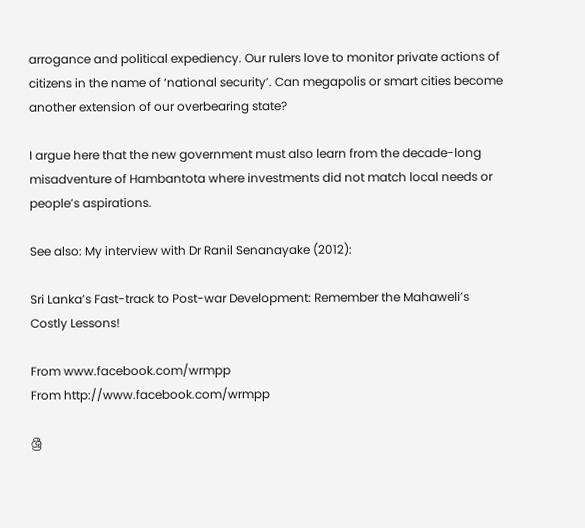arrogance and political expediency. Our rulers love to monitor private actions of citizens in the name of ‘national security’. Can megapolis or smart cities become another extension of our overbearing state?

I argue here that the new government must also learn from the decade-long misadventure of Hambantota where investments did not match local needs or people’s aspirations.

See also: My interview with Dr Ranil Senanayake (2012):

Sri Lanka’s Fast-track to Post-war Development: Remember the Mahaweli’s Costly Lessons!

From www.facebook.com/wrmpp
From http://www.facebook.com/wrmpp

ශ්‍රී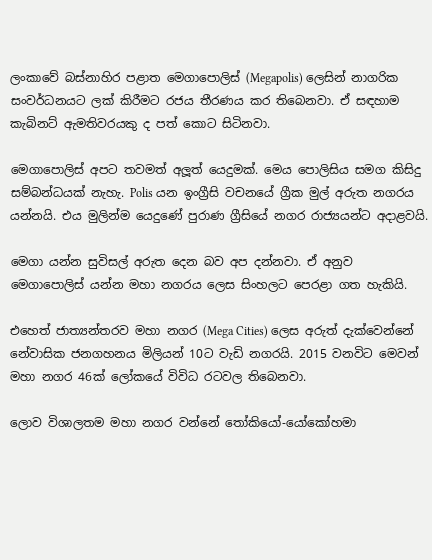ලංකාවේ බස්නාහිර පළාත මෙගාපොලිස් (Megapolis) ලෙසින් නාගරික සංවර්ධනයට ලක් කිරීමට රජය තීරණය කර තිබෙනවා. ඒ සඳහාම කැබිනට් ඇමතිවරයකු ද පත් කොට සිටිනවා.

මෙගාපොලිස් අපට තවමත් අලූත් යෙදුමක්. මෙය පොලිසිය සමග කිසිදු සම්බන්ධයක් නැහැ. Polis යන ඉංග්‍රීසි වචනයේ ග්‍රීක මුල් අරුත නගරය යන්නයි. එය මුලින්ම යෙදුණේ පුරාණ ග්‍රීසියේ නගර රාජ්‍යයන්ට අදාළවයි.

මෙගා යන්න සුවිසල් අරුත දෙන බව අප දන්නවා. ඒ අනුව මෙගාපොලිස් යන්න මහා නගරය ලෙස සිංහලට පෙරළා ගත හැකියි.

එහෙත් ජාත්‍යන්තරව මහා නගර (Mega Cities) ලෙස අරුත් දැක්වෙන්නේ නේවාසික ජනගහනය මිලියන් 10ට වැඩි නගරයි. 2015 වනවිට මෙවන් මහා නගර 46ක් ලෝකයේ විවිධ රටවල තිබෙනවා.

ලොව විශාලතම මහා නගර වන්නේ තෝකියෝ-යෝකෝහමා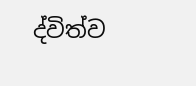ද්විත්ව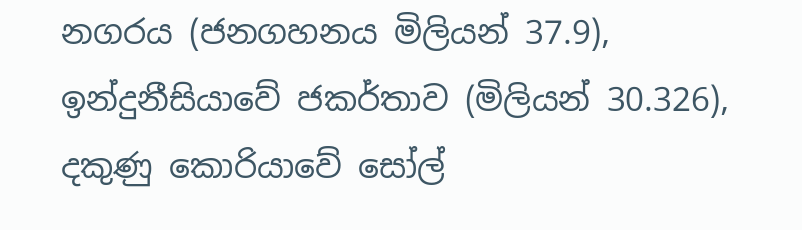නගරය (ජනගහනය මිලියන් 37.9), ඉන්දුනීසියාවේ ජකර්තාව (මිලියන් 30.326), දකුණු කොරියාවේ සෝල්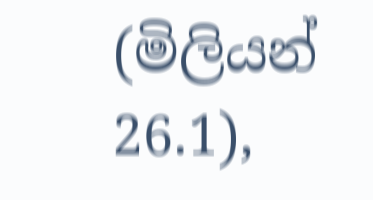(මිලියන් 26.1),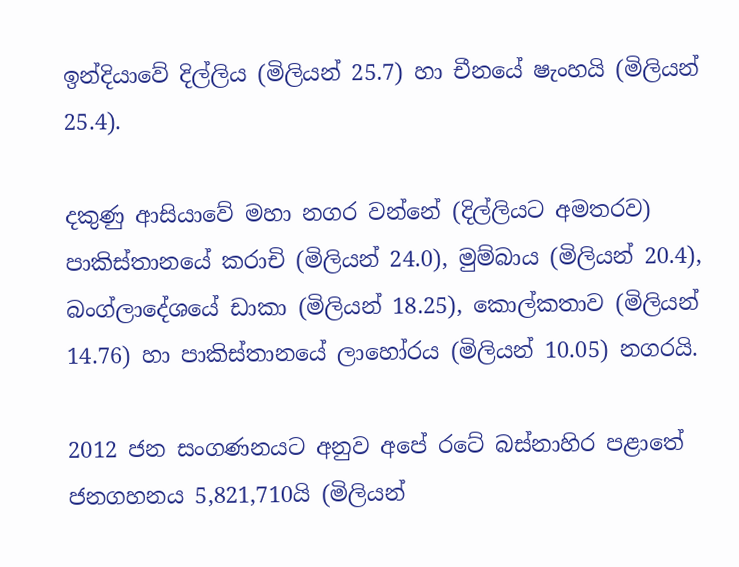ඉන්දියාවේ දිල්ලිය (මිලියන් 25.7) හා චීනයේ ෂැංහයි (මිලියන් 25.4).

දකුණු ආසියාවේ මහා නගර වන්නේ (දිල්ලියට අමතරව) පාකිස්තානයේ කරාචි (මිලියන් 24.0), මුම්බාය (මිලියන් 20.4), බංග්ලාදේශයේ ඩාකා (මිලියන් 18.25), කොල්කතාව (මිලියන් 14.76) හා පාකිස්තානයේ ලාහෝරය (මිලියන් 10.05) නගරයි.

2012 ජන සංගණනයට අනුව අපේ රටේ බස්නාහිර පළාතේ ජනගහනය 5,821,710යි (මිලියන්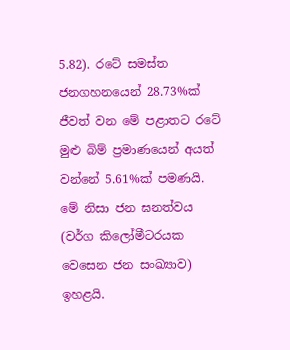5.82). රටේ සමස්ත ජනගහනයෙන් 28.73%ක් ජීවත් වන මේ පළාතට රටේ මුළු බිම් ප්‍රමාණයෙන් අයත් වන්නේ 5.61%ක් පමණයි. මේ නිසා ජන ඝනත්වය (වර්ග කිලෝමීටරයක වෙසෙන ජන සංඛ්‍යාව) ඉහළයි.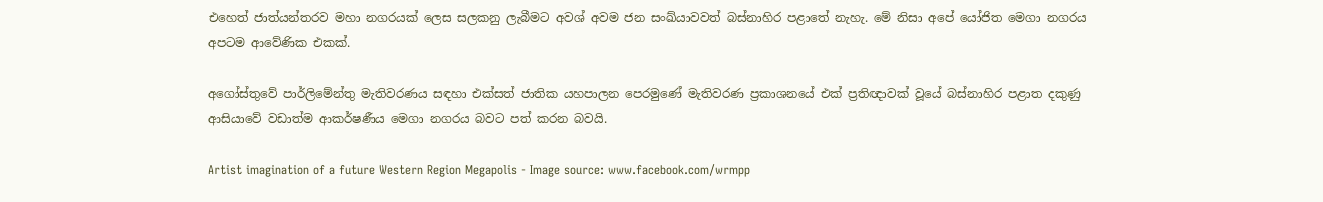එහෙත් ජාත්යන්තරව මහා නගරයක් ලෙස සලකනු ලැබීමට අවශ් අවම ජන සංඛ්යාවවත් බස්නාහිර පළාතේ නැහැ. මේ නිසා අපේ යෝජිත මෙගා නගරය අපටම ආවේණික එකක්.

අගෝස්තුවේ පාර්ලිමේන්තු මැතිවරණය සඳහා එක්සත් ජාතික යහපාලන පෙරමුණේ මැතිවරණ ප්‍රකාශනයේ එක් ප්‍රතිඥාවක් වූයේ බස්නාහිර පළාත දකුණු ආසියාවේ වඩාත්ම ආකර්ෂණීය මෙගා නගරය බවට පත් කරන බවයි.

Artist imagination of a future Western Region Megapolis - Image source: www.facebook.com/wrmpp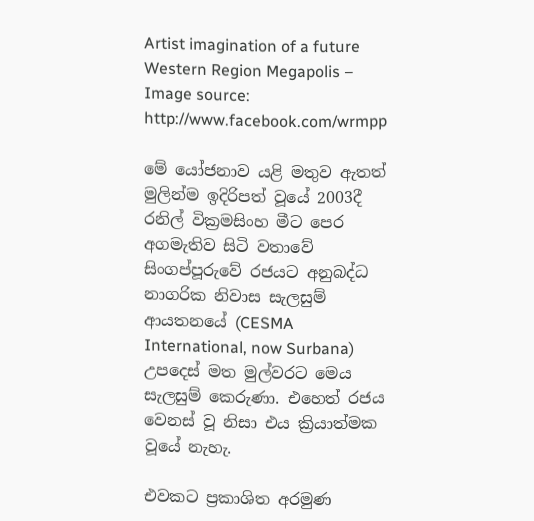Artist imagination of a future Western Region Megapolis – Image source: http://www.facebook.com/wrmpp

මේ යෝජනාව යළි මතුව ඇතත් මුලින්ම ඉදිරිපත් වූයේ 2003දී රනිල් වික්‍රමසිංහ මීට පෙර අගමැතිව සිටි වතාවේ සිංගප්පූරුවේ රජයට අනුබද්ධ නාගරික නිවාස සැලසුම් ආයතනයේ (CESMA International, now Surbana) උපදෙස් මත මුල්වරට මෙය සැලසුම් කෙරුණා. එහෙත් රජය වෙනස් වූ නිසා එය ක්‍රියාත්මක වූයේ නැහැ.

එවකට ප්‍රකාශිත අරමුණ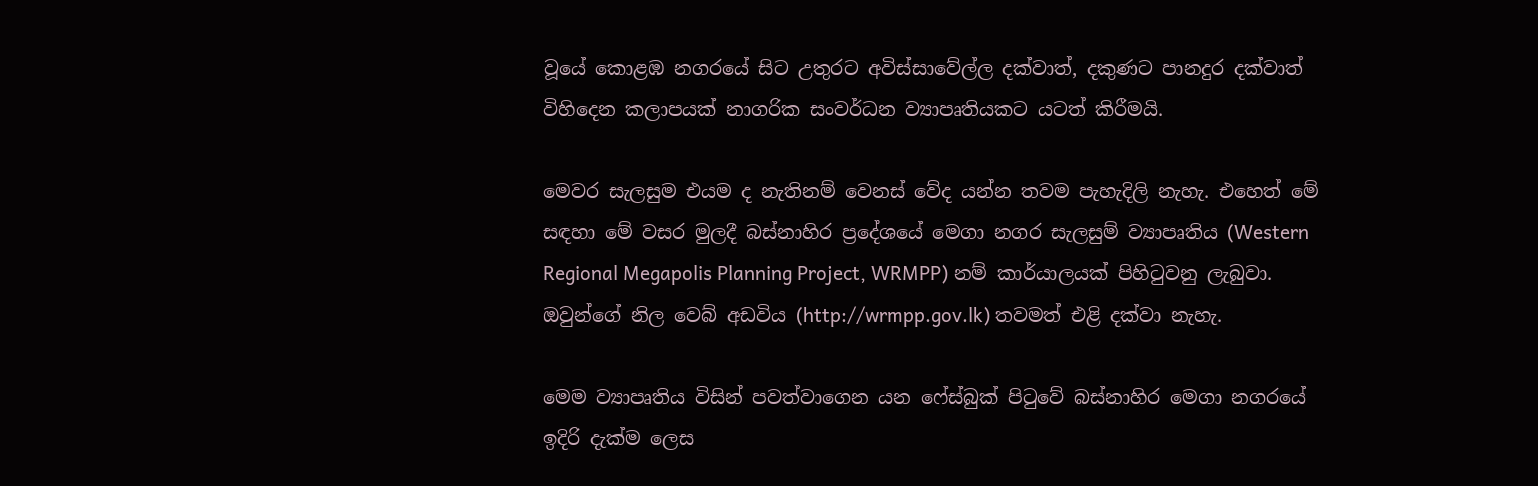වූයේ කොළඹ නගරයේ සිට උතුරට අවිස්සාවේල්ල දක්වාත්, දකුණට පානදුර දක්වාත් විහිදෙන කලාපයක් නාගරික සංවර්ධන ව්‍යාපෘතියකට යටත් කිරීමයි.

මෙවර සැලසුම එයම ද නැතිනම් වෙනස් වේද යන්න තවම පැහැදිලි නැහැ. එහෙත් මේ සඳහා මේ වසර මුලදී බස්නාහිර ප්‍රදේශයේ මෙගා නගර සැලසුම් ව්‍යාපෘතිය (Western Regional Megapolis Planning Project, WRMPP) නම් කාර්යාලයක් පිහිටුවනු ලැබුවා. ඔවුන්ගේ නිල වෙබ් අඩවිය (http://wrmpp.gov.lk) තවමත් එළි දක්වා නැහැ.

මෙම ව්‍යාපෘතිය විසින් පවත්වාගෙන යන ෆේස්බුක් පිටුවේ බස්නාහිර මෙගා නගරයේ ඉදිරි දැක්ම ලෙස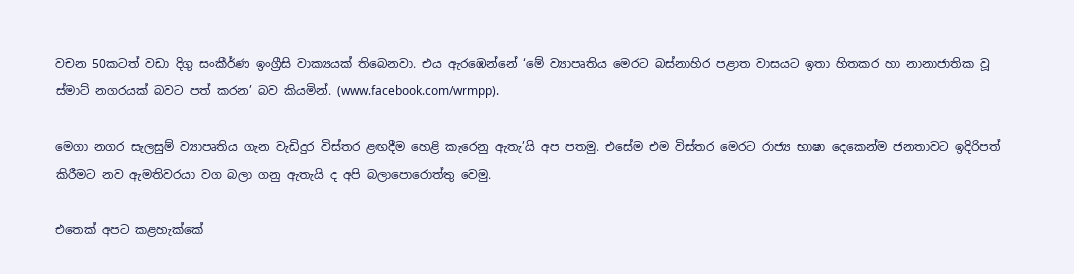වචන 50කටත් වඩා දිගු සංකීර්ණ ඉංග්‍රීසි වාක්‍යයක් තිබෙනවා. එය ඇරඹෙන්නේ ‘මේ ව්‍යාපෘතිය මෙරට බස්නාහිර පළාත වාසයට ඉතා හිතකර හා නානාජාතික වූ ස්මාට් නගරයක් බවට පත් කරන’ බව කියමින්. (www.facebook.com/wrmpp).

මෙගා නගර සැලසුම් ව්‍යාපෘතිය ගැන වැඩිදුර විස්තර ළඟදීම හෙළි කැරෙනු ඇතැ’යි අප පතමු. එසේම එම විස්තර මෙරට රාජ්‍ය භාෂා දෙකෙන්ම ජනතාවට ඉදිරිපත් කිරීමට නව ඇමතිවරයා වග බලා ගනු ඇතැයි ද අපි බලාපොරොත්තු වෙමු.

එතෙක් අපට කළහැක්කේ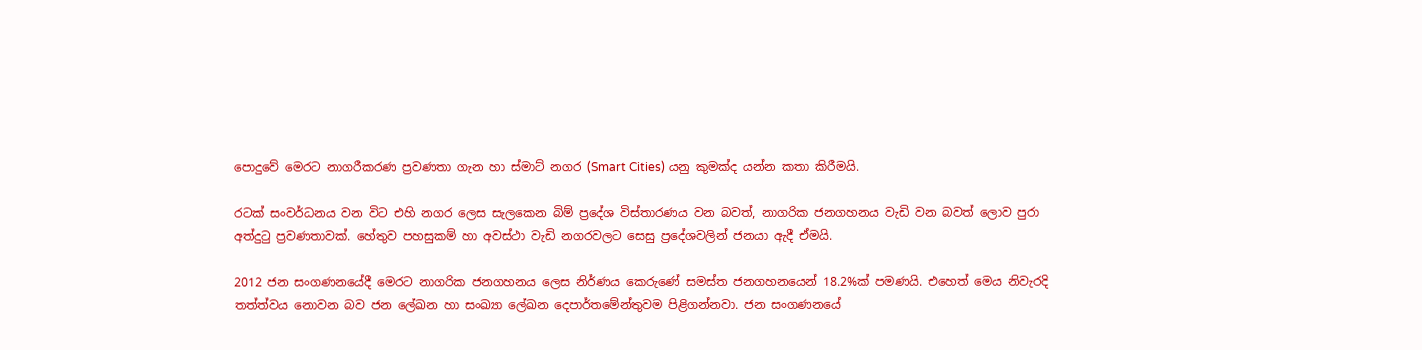පොදුවේ මෙරට නාගරීකරණ ප්‍රවණතා ගැන හා ස්මාට් නගර (Smart Cities) යනු කුමක්ද යන්න කතා කිරීමයි.

රටක් සංවර්ධනය වන විට එහි නගර ලෙස සැලකෙන බිම් ප්‍රදේශ විස්තාරණය වන බවත්, නාගරික ජනගහනය වැඩි වන බවත් ලොව පුරා අත්දුටු ප්‍රවණතාවක්. හේතුව පහසුකම් හා අවස්ථා වැඩි නගරවලට සෙසු ප්‍රදේශවලින් ජනයා ඇදී ඒමයි.

2012 ජන සංගණනයේදී මෙරට නාගරික ජනගහනය ලෙස නිර්ණය කෙරුණේ සමස්ත ජනගහනයෙන් 18.2%ක් පමණයි. එහෙත් මෙය නිවැරදි තත්ත්වය නොවන බව ජන ලේඛන හා සංඛ්‍යා ලේඛන දෙපාර්තමේන්තුවම පිළිගන්නවා. ජන සංගණනයේ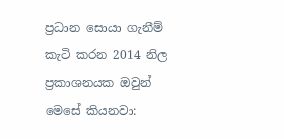ප්‍රධාන සොයා ගැනීම් කැටි කරන 2014 නිල ප්‍රකාශනයක ඔවුන් මෙසේ කියනවා: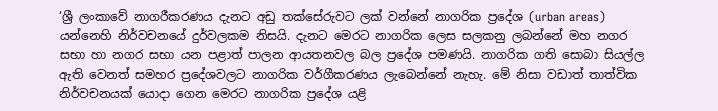‘ශ්‍රී ලංකාවේ නාගරීකරණය දැනට අඩු තක්සේරුවට ලක් වන්නේ නාගරික ප්‍රදේශ (urban areas) යන්නෙහි නිර්වචනයේ දුර්වලකම නිසයි. දැනට මෙරට නාගරික ලෙස සලකනු ලබන්නේ මහ නගර සභා හා නගර සභා යන පළාත් පාලන ආයතනවල බල ප්‍රදේශ පමණයි. නාගරික ගති සොබා සියල්ල ඇති වෙනත් සමහර ප්‍රදේශවලට නාගරික වර්ගීකරණය ලැබෙන්නේ නැහැ. මේ නිසා වඩාත් තාත්වික නිර්වචනයක් යොදා ගෙන මෙරට නාගරික ප්‍රදේශ යළි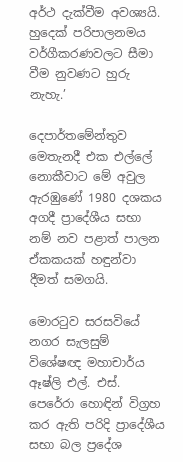අර්ථ දැක්වීම අවශ්‍යයි. හුදෙක් පරිපාලනමය වර්ගීකරණවලට සීමා වීම නුවණට හුරු නැහැ.’

දෙපාර්තමේන්තුව මෙතැනදී එක එල්ලේ නොකීවාට මේ අවුල ඇරඹුණේ 1980 දශකය අගදී ප්‍රාදේශීය සභා නම් නව පළාත් පාලන ඒකකයක් හඳුන්වා දීමත් සමගයි.

මොරටුව සරසවියේ නගර සැලසුම් විශේෂඥ මහාචාර්ය ඈෂ්ලි එල්. එස්. පෙරේරා හොඳින් විග්‍රහ කර ඇති පරිදි ප්‍රාදේශීය සභා බල ප්‍රදේශ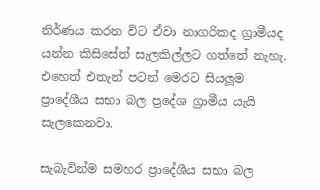නිර්ණය කරන විට ඒවා නාගරිකද ග්‍රාමීයද යන්න කිසිසේත් සැලකිල්ලට ගත්තේ නැහැ. එහෙත් එතැන් පටන් මෙරට සියලූම ප්‍රාදේශීය සභා බල ප්‍රදේශ ග්‍රාමීය යැයි සැලකෙනවා.

සැබැවින්ම සමහර ප්‍රාදේශීය සභා බල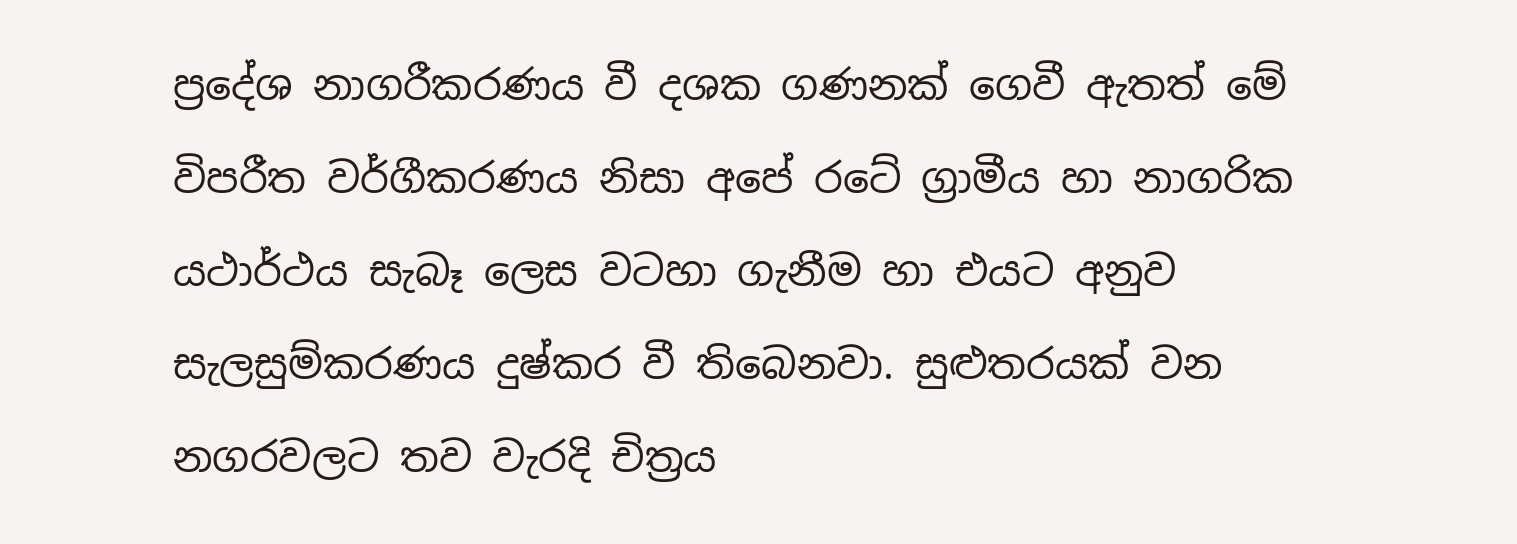ප්‍රදේශ නාගරීකරණය වී දශක ගණනක් ගෙවී ඇතත් මේ විපරීත වර්ගීකරණය නිසා අපේ රටේ ග්‍රාමීය හා නාගරික යථාර්ථය සැබෑ ලෙස වටහා ගැනීම හා එයට අනුව සැලසුම්කරණය දුෂ්කර වී තිබෙනවා. සුළුතරයක් වන නගරවලට තව වැරදි චිත්‍රය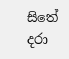සිතේ දරා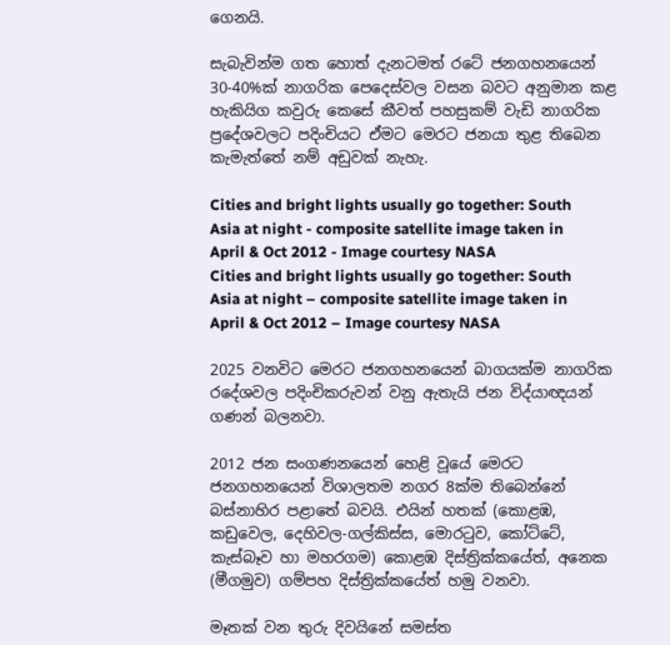ගෙනයි.

සැබැවින්ම ගත හොත් දැනටමත් රටේ ජනගහනයෙන් 30-40%ක් නාගරික පෙදෙස්වල වසන බවට අනුමාන කළ හැකියිග කවුරු කෙසේ කීවත් පහසුකම් වැඩි නාගරික ප්‍රදේශවලට පදිංචියට ඒමට මෙරට ජනයා තුළ තිබෙන කැමැත්තේ නම් අඩුවක් නැහැ.

Cities and bright lights usually go together: South Asia at night - composite satellite image taken in April & Oct 2012 - Image courtesy NASA
Cities and bright lights usually go together: South Asia at night – composite satellite image taken in April & Oct 2012 – Image courtesy NASA

2025 වනවිට මෙරට ජනගහනයෙන් බාගයක්ම නාගරික රදේශවල පදිංචිකරුවන් වනු ඇතැයි ජන විද්යාඥයන් ගණන් බලනවා.

2012 ජන සංගණනයෙන් හෙළි වූයේ මෙරට ජනගහනයෙන් විශාලතම නගර 8ක්ම තිබෙන්නේ බස්නාහිර පළාතේ බවයි. එයින් හතක් (කොළඹ, කඩුවෙල, දෙහිවල-ගල්කිස්ස, මොරටුව, කෝට්ටේ, කැස්බෑව හා මහරගම) කොළඹ දිස්ත්‍රික්කයේත්, අනෙක (මීගමුව) ගම්පහ දිස්ත්‍රික්කයේත් හමු වනවා.

මෑතක් වන තුරු දිවයිනේ සමස්ත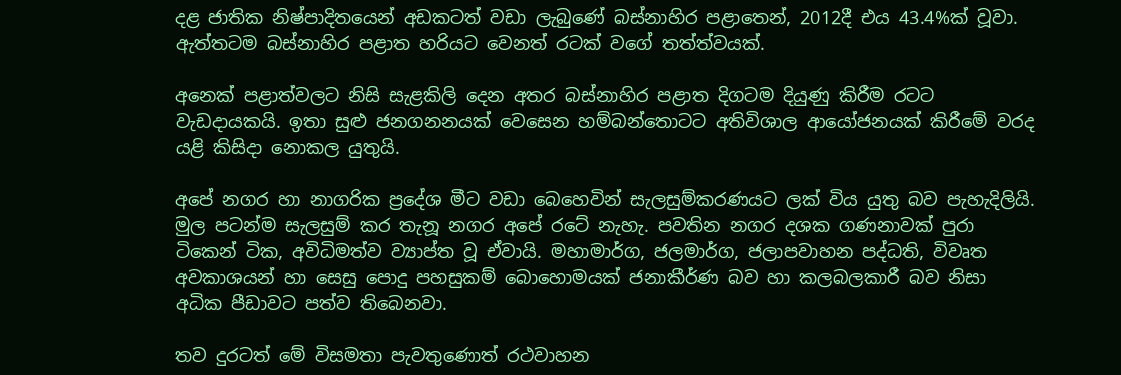දළ ජාතික නිෂ්පාදිතයෙන් අඩකටත් වඩා ලැබුණේ බස්නාහිර පළාතෙන්, 2012දී එය 43.4%ක් වූවා. ඇත්තටම බස්නාහිර පළාත හරියට වෙනත් රටක් වගේ තත්ත්වයක්.

අනෙක් පළාත්වලට නිසි සැළකිලි දෙන අතර බස්නාහිර පළාත දිගටම දියුණු කිරීම රටට වැඩදායකයි. ඉතා සුළු ජනගනනයක් වෙසෙන හම්බන්තොටට අතිවිශාල ආයෝජනයක් කිරීමේ වරද යළි කිසිදා නොකල යුතුයි.

අපේ නගර හා නාගරික ප්‍රදේශ මීට වඩා බෙහෙවින් සැලසුම්කරණයට ලක් විය යුතු බව පැහැදිලියි. මුල පටන්ම සැලසුම් කර තැනූ නගර අපේ රටේ නැහැ. පවතින නගර දශක ගණනාවක් පුරා ටිකෙන් ටික, අවිධිමත්ව ව්‍යාප්ත වූ ඒවායි. මහාමාර්ග, ජලමාර්ග, ජලාපවාහන පද්ධති, විවෘත අවකාශයන් හා සෙසු පොදු පහසුකම් බොහොමයක් ජනාකීර්ණ බව හා කලබලකාරී බව නිසා අධික පීඩාවට පත්ව තිබෙනවා.

තව දුරටත් මේ විසමතා පැවතුණොත් රථවාහන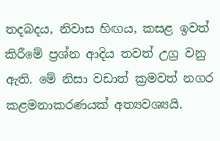තදබදය, නිවාස හිඟය, කසළ ඉවත් කිරීමේ ප්‍රශ්න ආදිය තවත් උග්‍ර වනු ඇති. මේ නිසා වඩාත් ක්‍රමවත් නගර කළමනාකරණයක් අත්‍යවශ්‍යයි.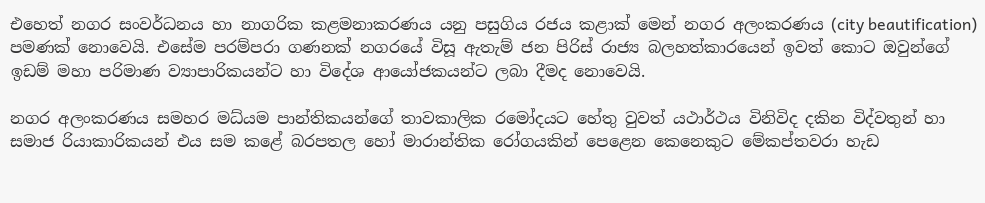එහෙත් නගර සංවර්ධනය හා නාගරික කළමනාකරණය යනු පසුගිය රජය කළාක් මෙන් නගර අලංකරණය (city beautification) පමණක් නොවෙයි. එසේම පරම්පරා ගණනක් නගරයේ විසූ ඇතැම් ජන පිරිස් රාජ්‍ය බලහත්කාරයෙන් ඉවත් කොට ඔවුන්ගේ ඉඩම් මහා පරිමාණ ව්‍යාපාරිකයන්ට හා විදේශ ආයෝජකයන්ට ලබා දීමද නොවෙයි.

නගර අලංකරණය සමහර මධ්යම පාන්තිකයන්ගේ තාවකාලික රමෝදයට හේතු වුවත් යථාර්ථය විනිවිද දකින විද්වතුන් හා සමාජ රියාකාරිකයන් එය සම කළේ බරපතල හෝ මාරාන්තික රෝගයකින් පෙළෙන කෙනෙකුට මේකප්තවරා හැඩ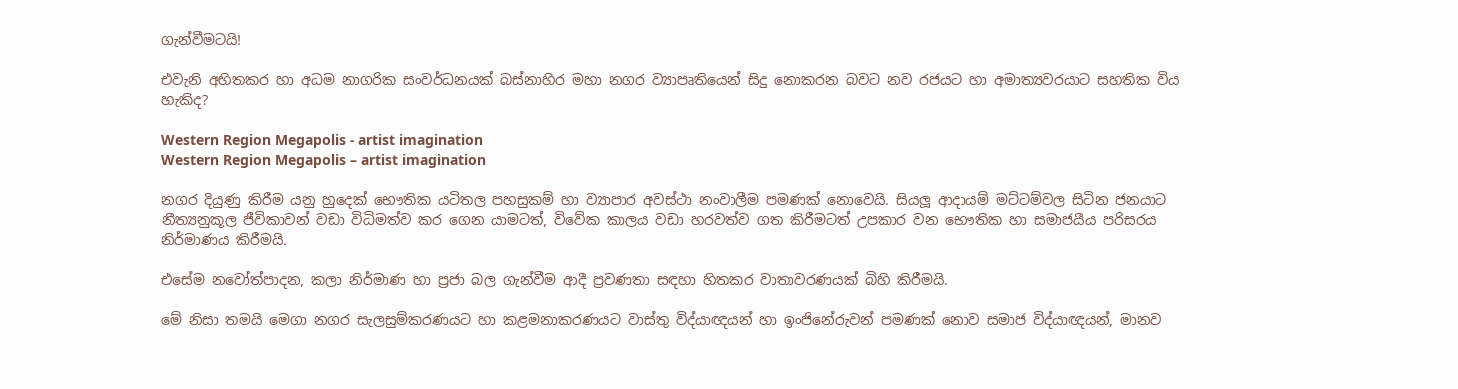ගැන්වීමටයි!

එවැනි අහිතකර හා අධම නාගරික සංවර්ධනයක් බස්නාහිර මහා නගර ව්‍යාපෘතියෙන් සිදු නොකරන බවට නව රජයට හා අමාත්‍යවරයාට සහතික විය හැකිද?

Western Region Megapolis - artist imagination
Western Region Megapolis – artist imagination

නගර දියුණු කිරීම යනු හුදෙක් භෞතික යටිතල පහසුකම් හා ව්‍යාපාර අවස්ථා නංවාලීම පමණක් නොවෙයි. සියලූ ආදායම් මට්ටම්වල සිටින ජනයාට නීත්‍යනුකූල ජීවිකාවන් වඩා විධිමත්ව කර ගෙන යාමටත්, විවේක කාලය වඩා හරවත්ව ගත කිරීමටත් උපකාර වන භෞතික හා සමාජයීය පරිසරය නිර්මාණය කිරීමයි.

එසේම නවෝත්පාදන, කලා නිර්මාණ හා ප්‍රජා බල ගැන්වීම ආදී ප්‍රවණතා සඳහා හිතකර වාතාවරණයක් බිහි කිරීමයි.

මේ නිසා තමයි මෙගා නගර සැලසුම්කරණයට හා කළමනාකරණයට වාස්තු විද්යාඥයන් හා ඉංජිනේරුවන් පමණක් නොව සමාජ විද්යාඥයන්, මානව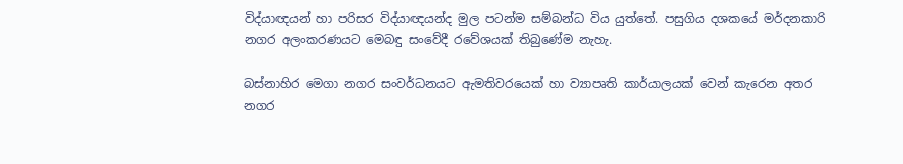විද්යාඥයන් හා පරිසර විද්යාඥයන්ද මුල පටන්ම සම්බන්ධ විය යුත්තේ. පසුගිය දශකයේ මර්දනකාරි නගර අලංකරණයට මෙබඳු සංවේදී රවේශයක් තිබුණේම නැහැ.

බස්නාහිර මෙගා නගර සංවර්ධනයට ඇමතිවරයෙක් හා ව්‍යාපෘති කාර්යාලයක් වෙන් කැරෙන අතර නගර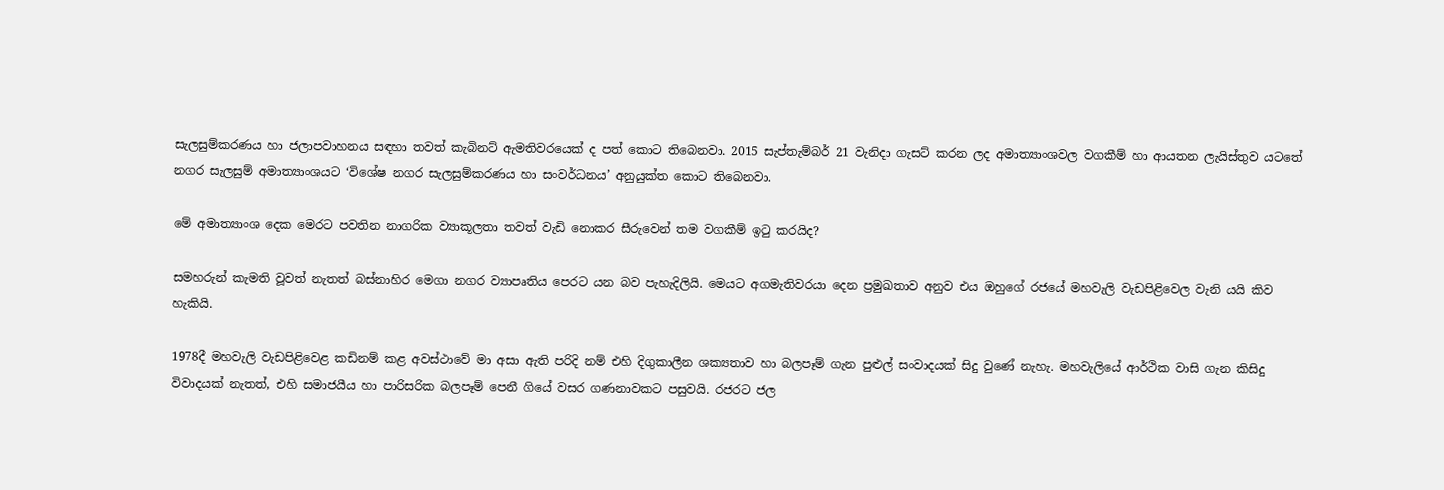සැලසුම්කරණය හා ජලාපවාහනය සඳහා තවත් කැබිනට් ඇමතිවරයෙක් ද පත් කොට තිබෙනවා. 2015 සැප්තැම්බර් 21 වැනිදා ගැසට් කරන ලද අමාත්‍යාංශවල වගකීම් හා ආයතන ලැයිස්තුව යටතේ නගර සැලසුම් අමාත්‍යාංශයට ‘විශේෂ නගර සැලසුම්කරණය හා සංවර්ධනය’ අනුයුක්ත කොට තිබෙනවා.

මේ අමාත්‍යාංශ දෙක මෙරට පවතින නාගරික ව්‍යාකූලතා තවත් වැඩි නොකර සීරුවෙන් තම වගකීම් ඉටු කරයිද?

සමහරුන් කැමති වූවත් නැතත් බස්නාහිර මෙගා නගර ව්‍යාපෘතිය පෙරට යන බව පැහැදිලියි. මෙයට අගමැතිවරයා දෙන ප්‍රමුඛතාව අනුව එය ඔහුගේ රජයේ මහවැලි වැඩපිළිවෙල වැනි යයි කිව හැකියි.

1978දී මහවැලි වැඩපිළිවෙළ කඩිනම් කළ අවස්ථාවේ මා අසා ඇති පරිදි නම් එහි දිගුකාලීන ශක්‍යතාව හා බලපෑම් ගැන පුළුල් සංවාදයක් සිදු වුණේ නැහැ. මහවැලියේ ආර්ථික වාසි ගැන කිසිදු විවාදයක් නැතත්, එහි සමාජයීය හා පාරිසරික බලපෑම් පෙනී ගියේ වසර ගණනාවකට පසුවයි. රජරට ජල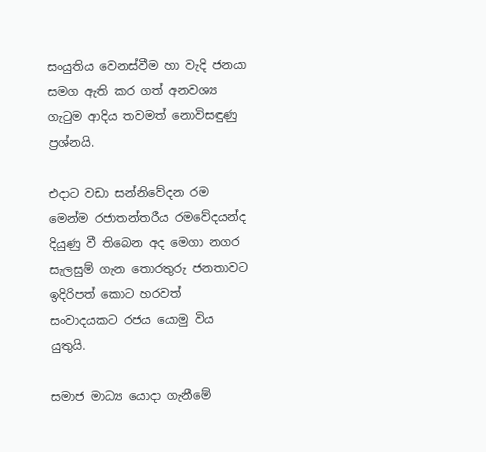සංයුතිය වෙනස්වීම හා වැදි ජනයා සමග ඇති කර ගත් අනවශ්‍ය ගැටුම ආදිය තවමත් නොවිසඳුණු ප්‍රශ්නයි.

එදාට වඩා සන්නිවේදන රම මෙන්ම රජාතන්තරීය රමවේදයන්ද දියුණු වී තිබෙන අද මෙගා නගර සැලසුම් ගැන තොරතුරු ජනතාවට ඉදිරිපත් කොට හරවත් සංවාදයකට රජය යොමු විය යුතුයි.

සමාජ මාධ්‍ය යොදා ගැනීමේ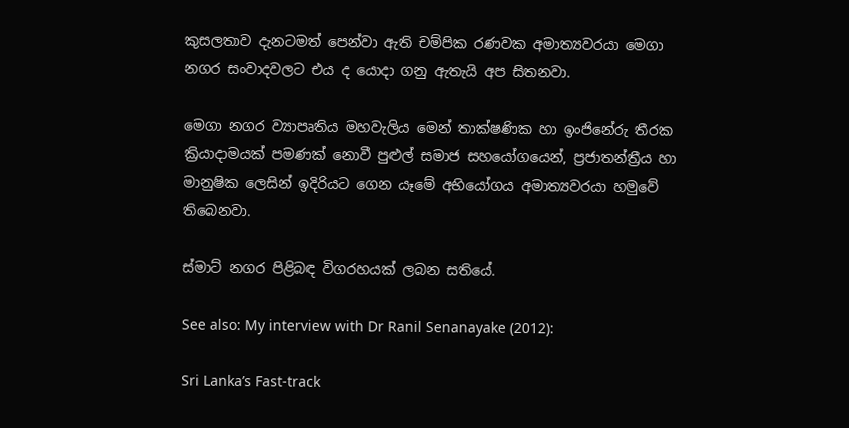කුසලතාව දැනටමත් පෙන්වා ඇති චම්පික රණවක අමාත්‍යවරයා මෙගා නගර සංවාදවලට එය ද යොදා ගනු ඇතැයි අප සිතනවා.

මෙගා නගර ව්‍යාපෘතිය මහවැලිය මෙන් තාක්ෂණික හා ඉංජිනේරු තීරක ක්‍රියාදාමයක් පමණක් නොවී පුළුල් සමාජ සහයෝගයෙන්, ප්‍රජාතන්ත්‍රීය හා මානුෂික ලෙසින් ඉදිරියට ගෙන යෑමේ අභියෝගය අමාත්‍යවරයා හමුවේ තිබෙනවා.

ස්මාට් නගර පිළිබඳ විගරහයක් ලබන සතියේ.

See also: My interview with Dr Ranil Senanayake (2012):

Sri Lanka’s Fast-track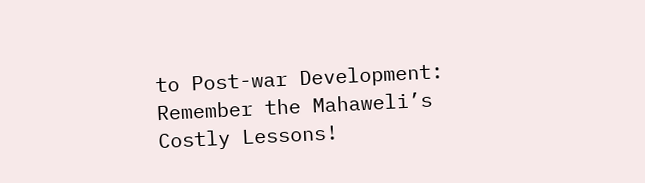to Post-war Development: Remember the Mahaweli’s Costly Lessons!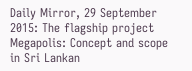Daily Mirror, 29 September 2015: The flagship project Megapolis: Concept and scope in Sri Lankan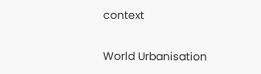context

World Urbanisation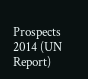Prospects 2014 (UN Report)